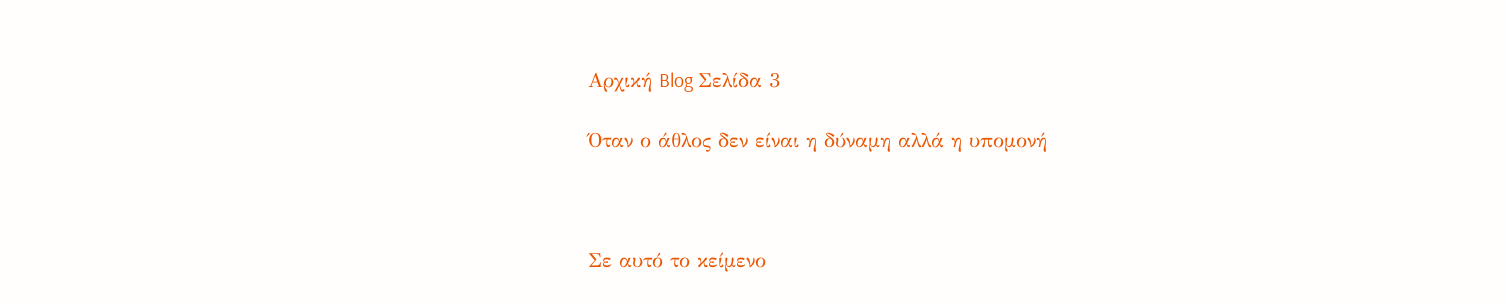Αρχική Blog Σελίδα 3

Όταν ο άθλος δεν είναι η δύναμη αλλά η υπομονή



Σε αυτό το κείμενο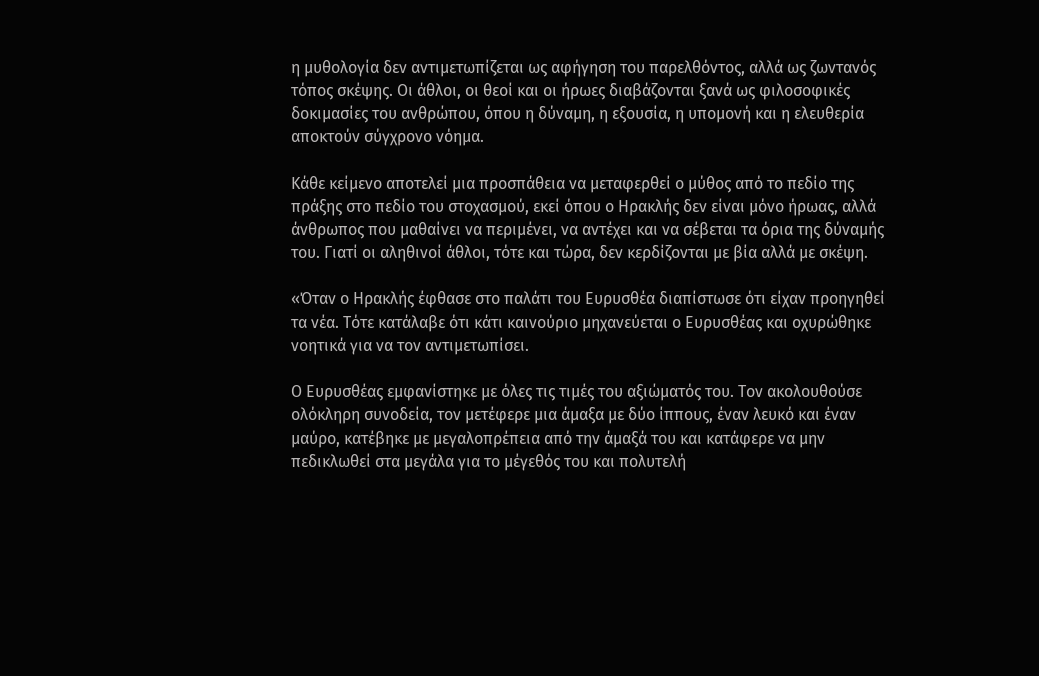η μυθολογία δεν αντιμετωπίζεται ως αφήγηση του παρελθόντος, αλλά ως ζωντανός τόπος σκέψης. Οι άθλοι, οι θεοί και οι ήρωες διαβάζονται ξανά ως φιλοσοφικές δοκιμασίες του ανθρώπου, όπου η δύναμη, η εξουσία, η υπομονή και η ελευθερία αποκτούν σύγχρονο νόημα.

Κάθε κείμενο αποτελεί μια προσπάθεια να μεταφερθεί ο μύθος από το πεδίο της πράξης στο πεδίο του στοχασμού, εκεί όπου ο Ηρακλής δεν είναι μόνο ήρωας, αλλά άνθρωπος που μαθαίνει να περιμένει, να αντέχει και να σέβεται τα όρια της δύναμής του. Γιατί οι αληθινοί άθλοι, τότε και τώρα, δεν κερδίζονται με βία αλλά με σκέψη.

«Όταν ο Ηρακλής έφθασε στο παλάτι του Ευρυσθέα διαπίστωσε ότι είχαν προηγηθεί τα νέα. Τότε κατάλαβε ότι κάτι καινούριο μηχανεύεται ο Ευρυσθέας και οχυρώθηκε νοητικά για να τον αντιμετωπίσει.

Ο Ευρυσθέας εμφανίστηκε με όλες τις τιμές του αξιώματός του. Τον ακολουθούσε ολόκληρη συνοδεία, τον μετέφερε μια άμαξα με δύο ίππους, έναν λευκό και έναν μαύρο, κατέβηκε με μεγαλοπρέπεια από την άμαξά του και κατάφερε να μην πεδικλωθεί στα μεγάλα για το μέγεθός του και πολυτελή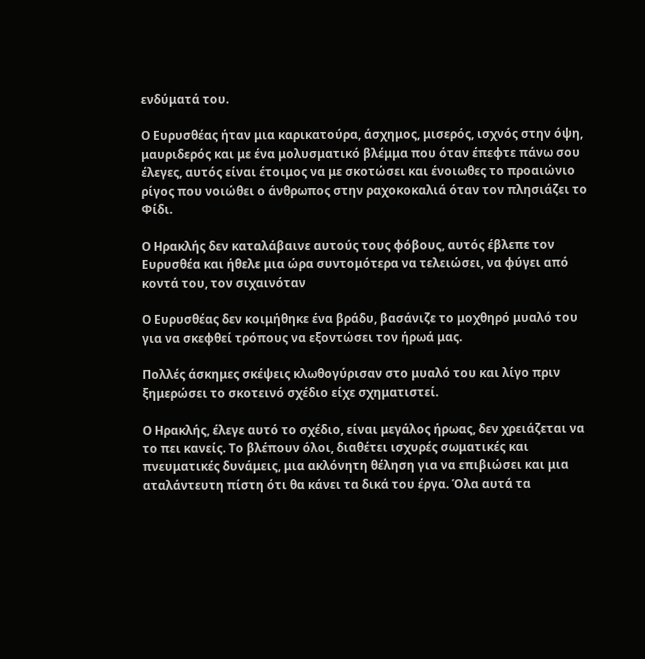ενδύματά του.

Ο Ευρυσθέας ήταν μια καρικατούρα, άσχημος, μισερός, ισχνός στην όψη, μαυριδερός και με ένα μολυσματικό βλέμμα που όταν έπεφτε πάνω σου έλεγες, αυτός είναι έτοιμος να με σκοτώσει και ένοιωθες το προαιώνιο ρίγος που νοιώθει ο άνθρωπος στην ραχοκοκαλιά όταν τον πλησιάζει το Φίδι.

Ο Ηρακλής δεν καταλάβαινε αυτούς τους φόβους, αυτός έβλεπε τον Ευρυσθέα και ήθελε μια ώρα συντομότερα να τελειώσει, να φύγει από κοντά του, τον σιχαινόταν

Ο Ευρυσθέας δεν κοιμήθηκε ένα βράδυ, βασάνιζε το μοχθηρό μυαλό του για να σκεφθεί τρόπους να εξοντώσει τον ήρωά μας.

Πολλές άσκημες σκέψεις κλωθογύρισαν στο μυαλό του και λίγο πριν ξημερώσει το σκοτεινό σχέδιο είχε σχηματιστεί.

Ο Ηρακλής, έλεγε αυτό το σχέδιο, είναι μεγάλος ήρωας, δεν χρειάζεται να το πει κανείς. Το βλέπουν όλοι, διαθέτει ισχυρές σωματικές και πνευματικές δυνάμεις, μια ακλόνητη θέληση για να επιβιώσει και μια αταλάντευτη πίστη ότι θα κάνει τα δικά του έργα. Όλα αυτά τα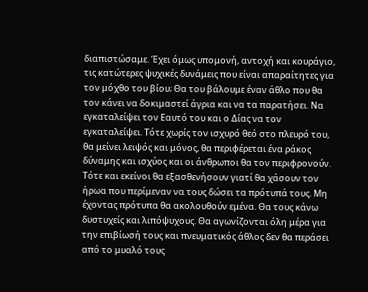διαπιστώσαμε. Έχει όμως υπομονή, αντοχή και κουράγιο, τις κατώτερες ψυχικές δυνάμεις που είναι απαραίτητες για τον μόχθο του βίου; Θα του βάλουμε έναν άθλο που θα τον κάνει να δοκιμαστεί άγρια και να τα παρατήσει. Να εγκαταλείψει τον Εαυτό του και ο Δίας να τον εγκαταλείψει. Τότε χωρίς τον ισχυρό θεό στο πλευρό του, θα μείνει λειψός και μόνος, θα περιφέρεται ένα ράκος δύναμης και ισχύος και οι άνθρωποι θα τον περιφρονούν. Τότε και εκείνοι θα εξασθενήσουν γιατί θα χάσουν τον ήρωα που περίμεναν να τους δώσει τα πρότυπά τους. Μη έχοντας πρότυπα θα ακολουθούν εμένα. Θα τους κάνω δυστυχείς και λιπόψυχους. Θα αγωνίζονται όλη μέρα για την επιβίωσή τους και πνευματικός άθλος δεν θα περάσει από το μυαλό τους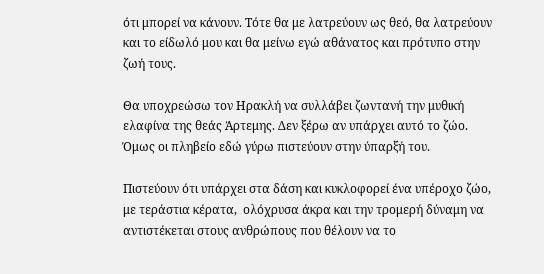ότι μπορεί να κάνουν. Τότε θα με λατρεύουν ως θεό, θα λατρεύουν και το είδωλό μου και θα μείνω εγώ αθάνατος και πρότυπο στην ζωή τους.

Θα υποχρεώσω τον Ηρακλή να συλλάβει ζωντανή την μυθική ελαφίνα της θεάς Άρτεμης. Δεν ξέρω αν υπάρχει αυτό το ζώο. Όμως οι πληβείο εδώ γύρω πιστεύουν στην ύπαρξή του.

Πιστεύουν ότι υπάρχει στα δάση και κυκλοφορεί ένα υπέροχο ζώο, με τεράστια κέρατα,  ολόχρυσα άκρα και την τρομερή δύναμη να αντιστέκεται στους ανθρώπους που θέλουν να το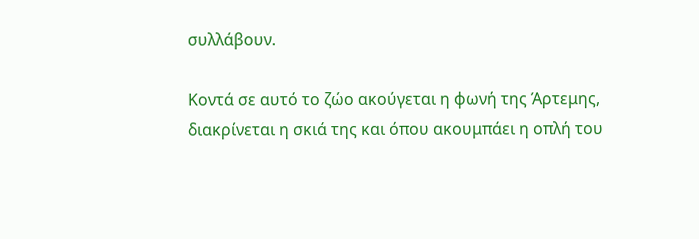συλλάβουν.

Κοντά σε αυτό το ζώο ακούγεται η φωνή της Άρτεμης, διακρίνεται η σκιά της και όπου ακουμπάει η οπλή του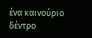ένα καινούριο δέντρο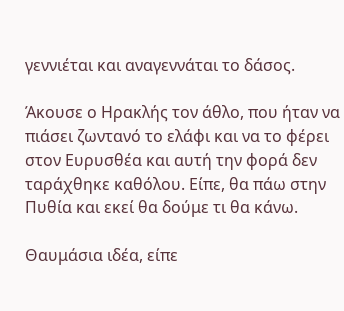γεννιέται και αναγεννάται το δάσος.

Άκουσε ο Ηρακλής τον άθλο, που ήταν να πιάσει ζωντανό το ελάφι και να το φέρει στον Ευρυσθέα και αυτή την φορά δεν ταράχθηκε καθόλου. Είπε, θα πάω στην Πυθία και εκεί θα δούμε τι θα κάνω.

Θαυμάσια ιδέα, είπε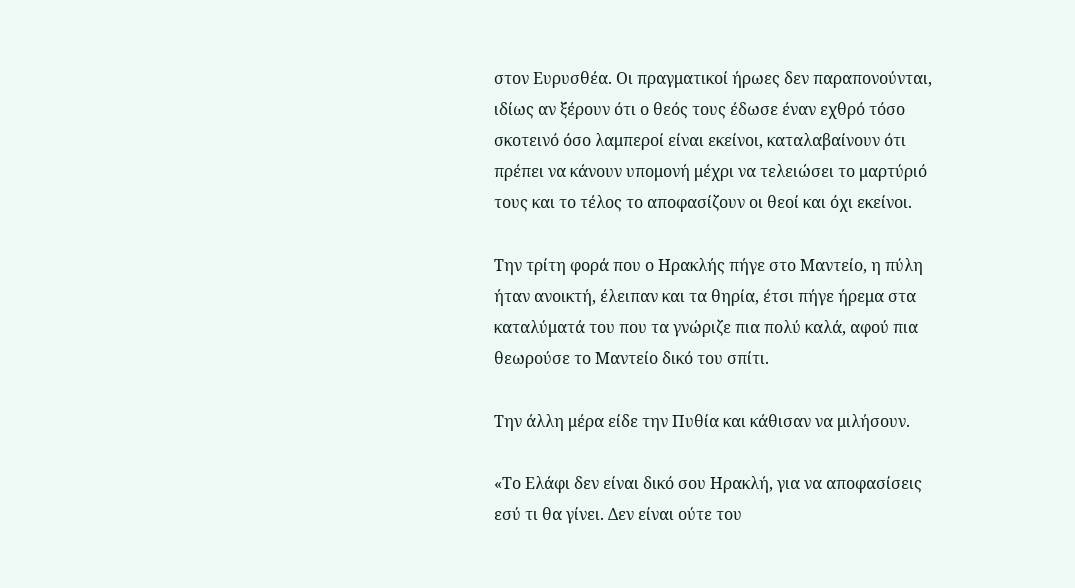στον Ευρυσθέα. Οι πραγματικοί ήρωες δεν παραπονούνται, ιδίως αν ξέρουν ότι ο θεός τους έδωσε έναν εχθρό τόσο σκοτεινό όσο λαμπεροί είναι εκείνοι, καταλαβαίνουν ότι πρέπει να κάνουν υπομονή μέχρι να τελειώσει το μαρτύριό τους και το τέλος το αποφασίζουν οι θεοί και όχι εκείνοι.

Την τρίτη φορά που ο Ηρακλής πήγε στο Μαντείο, η πύλη ήταν ανοικτή, έλειπαν και τα θηρία, έτσι πήγε ήρεμα στα καταλύματά του που τα γνώριζε πια πολύ καλά, αφού πια θεωρούσε το Μαντείο δικό του σπίτι.

Την άλλη μέρα είδε την Πυθία και κάθισαν να μιλήσουν.

«Το Ελάφι δεν είναι δικό σου Ηρακλή, για να αποφασίσεις εσύ τι θα γίνει. Δεν είναι ούτε του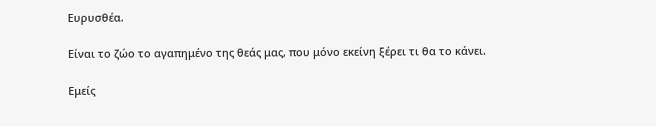Ευρυσθέα.

Είναι το ζώο το αγαπημένο της θεάς μας, που μόνο εκείνη ξέρει τι θα το κάνει.

Εμείς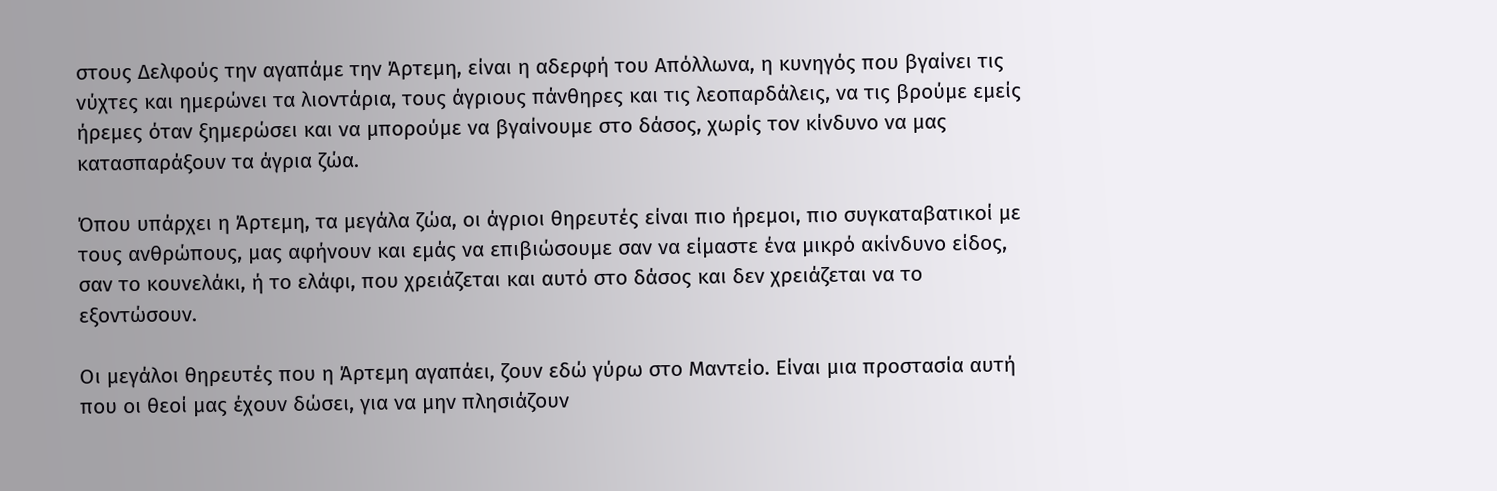στους Δελφούς την αγαπάμε την Άρτεμη, είναι η αδερφή του Απόλλωνα, η κυνηγός που βγαίνει τις νύχτες και ημερώνει τα λιοντάρια, τους άγριους πάνθηρες και τις λεοπαρδάλεις, να τις βρούμε εμείς ήρεμες όταν ξημερώσει και να μπορούμε να βγαίνουμε στο δάσος, χωρίς τον κίνδυνο να μας κατασπαράξουν τα άγρια ζώα.

Όπου υπάρχει η Άρτεμη, τα μεγάλα ζώα, οι άγριοι θηρευτές είναι πιο ήρεμοι, πιο συγκαταβατικοί με τους ανθρώπους, μας αφήνουν και εμάς να επιβιώσουμε σαν να είμαστε ένα μικρό ακίνδυνο είδος, σαν το κουνελάκι, ή το ελάφι, που χρειάζεται και αυτό στο δάσος και δεν χρειάζεται να το εξοντώσουν.

Οι μεγάλοι θηρευτές που η Άρτεμη αγαπάει, ζουν εδώ γύρω στο Μαντείο. Είναι μια προστασία αυτή που οι θεοί μας έχουν δώσει, για να μην πλησιάζουν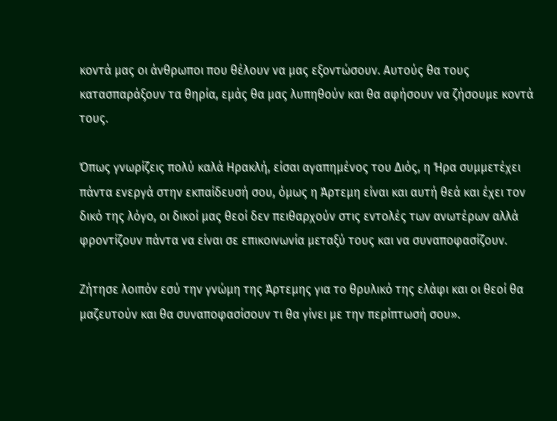κοντά μας οι άνθρωποι που θέλουν να μας εξοντώσουν. Αυτούς θα τους κατασπαράξουν τα θηρία, εμάς θα μας λυπηθούν και θα αφήσουν να ζήσουμε κοντά τους.

Όπως γνωρίζεις πολύ καλά Ηρακλή, είσαι αγαπημένος του Διός, η Ήρα συμμετέχει πάντα ενεργά στην εκπαίδευσή σου, όμως η Άρτεμη είναι και αυτή θεά και έχει τον δικό της λόγο, οι δικοί μας θεοί δεν πειθαρχούν στις εντολές των ανωτέρων αλλά φροντίζουν πάντα να είναι σε επικοινωνία μεταξύ τους και να συναποφασίζουν.

Ζήτησε λοιπόν εσύ την γνώμη της Άρτεμης για το θρυλικό της ελάφι και οι θεοί θα μαζευτούν και θα συναποφασίσουν τι θα γίνει με την περίπτωσή σου».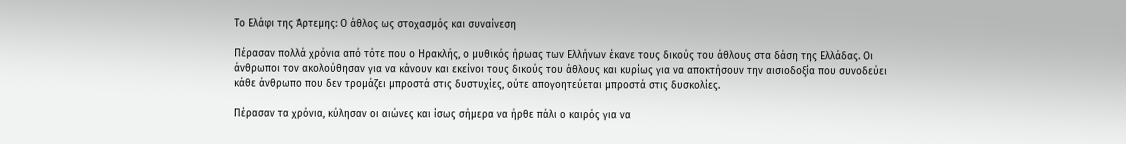Το Ελάφι της Άρτεμης: Ο άθλος ως στοχασμός και συναίνεση

Πέρασαν πολλά χρόνια από τότε που ο Ηρακλής, ο μυθικός ήρωας των Ελλήνων έκανε τους δικούς του άθλους στα δάση της Ελλάδας. Οι άνθρωποι τον ακολούθησαν για να κάνουν και εκείνοι τους δικούς του άθλους και κυρίως για να αποκτήσουν την αισιοδοξία που συνοδεύει κάθε άνθρωπο που δεν τρομάζει μπροστά στις δυστυχίες, ούτε απογοητεύεται μπροστά στις δυσκολίες.

Πέρασαν τα χρόνια, κύλησαν οι αιώνες και ίσως σήμερα να ήρθε πάλι ο καιρός για να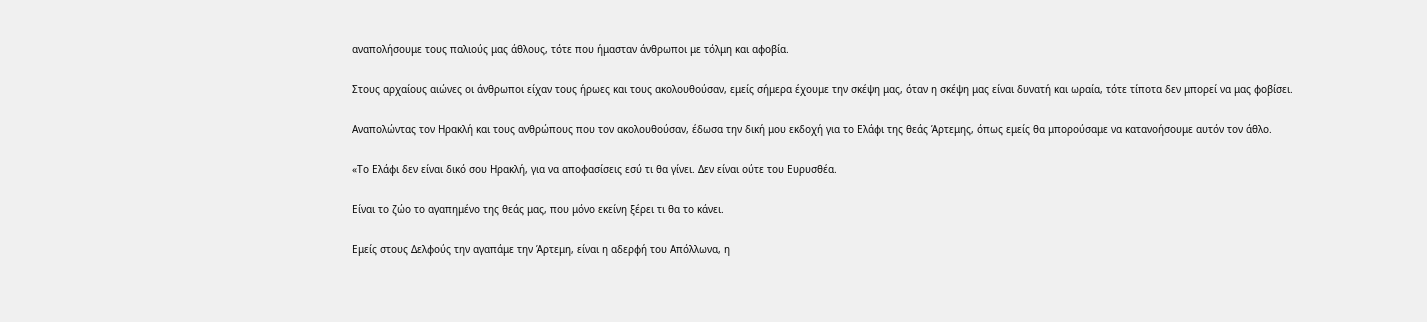αναπολήσουμε τους παλιούς μας άθλους, τότε που ήμασταν άνθρωποι με τόλμη και αφοβία.

Στους αρχαίους αιώνες οι άνθρωποι είχαν τους ήρωες και τους ακολουθούσαν, εμείς σήμερα έχουμε την σκέψη μας, όταν η σκέψη μας είναι δυνατή και ωραία, τότε τίποτα δεν μπορεί να μας φοβίσει.

Αναπολώντας τον Ηρακλή και τους ανθρώπους που τον ακολουθούσαν, έδωσα την δική μου εκδοχή για το Ελάφι της θεάς Άρτεμης, όπως εμείς θα μπορούσαμε να κατανοήσουμε αυτόν τον άθλο.

«Το Ελάφι δεν είναι δικό σου Ηρακλή, για να αποφασίσεις εσύ τι θα γίνει. Δεν είναι ούτε του Ευρυσθέα.

Είναι το ζώο το αγαπημένο της θεάς μας, που μόνο εκείνη ξέρει τι θα το κάνει.

Εμείς στους Δελφούς την αγαπάμε την Άρτεμη, είναι η αδερφή του Απόλλωνα, η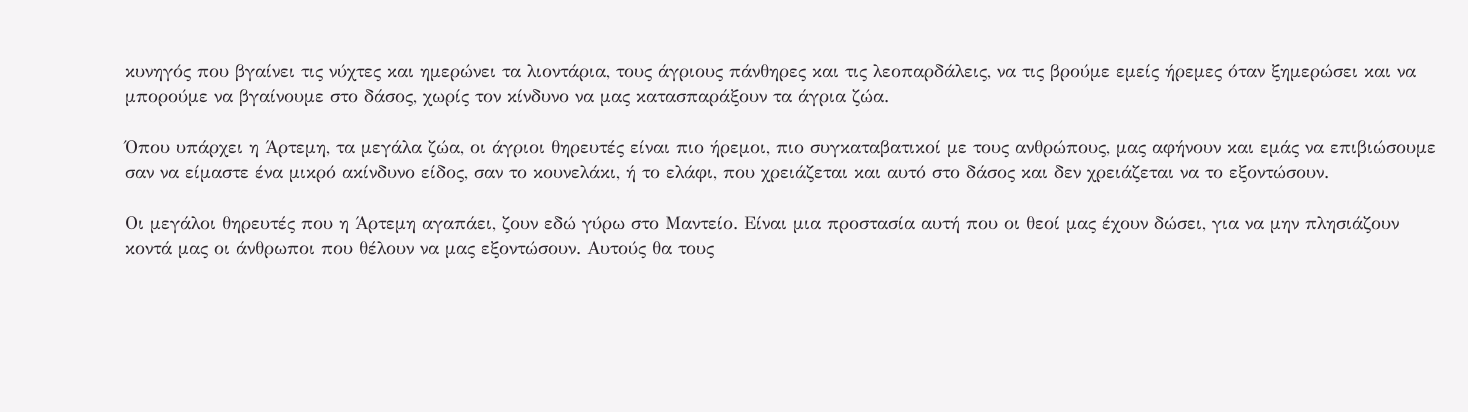κυνηγός που βγαίνει τις νύχτες και ημερώνει τα λιοντάρια, τους άγριους πάνθηρες και τις λεοπαρδάλεις, να τις βρούμε εμείς ήρεμες όταν ξημερώσει και να μπορούμε να βγαίνουμε στο δάσος, χωρίς τον κίνδυνο να μας κατασπαράξουν τα άγρια ζώα.

Όπου υπάρχει η Άρτεμη, τα μεγάλα ζώα, οι άγριοι θηρευτές είναι πιο ήρεμοι, πιο συγκαταβατικοί με τους ανθρώπους, μας αφήνουν και εμάς να επιβιώσουμε σαν να είμαστε ένα μικρό ακίνδυνο είδος, σαν το κουνελάκι, ή το ελάφι, που χρειάζεται και αυτό στο δάσος και δεν χρειάζεται να το εξοντώσουν.

Οι μεγάλοι θηρευτές που η Άρτεμη αγαπάει, ζουν εδώ γύρω στο Μαντείο. Είναι μια προστασία αυτή που οι θεοί μας έχουν δώσει, για να μην πλησιάζουν κοντά μας οι άνθρωποι που θέλουν να μας εξοντώσουν. Αυτούς θα τους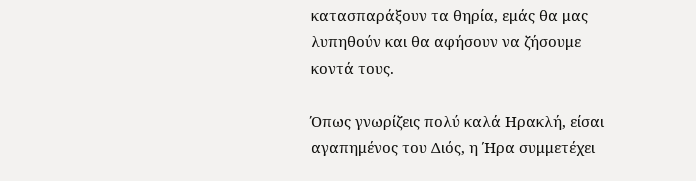κατασπαράξουν τα θηρία, εμάς θα μας λυπηθούν και θα αφήσουν να ζήσουμε κοντά τους.

Όπως γνωρίζεις πολύ καλά Ηρακλή, είσαι αγαπημένος του Διός, η Ήρα συμμετέχει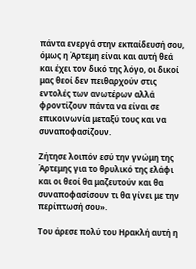πάντα ενεργά στην εκπαίδευσή σου, όμως η Άρτεμη είναι και αυτή θεά και έχει τον δικό της λόγο, οι δικοί μας θεοί δεν πειθαρχούν στις εντολές των ανωτέρων αλλά φροντίζουν πάντα να είναι σε επικοινωνία μεταξύ τους και να συναποφασίζουν.

Ζήτησε λοιπόν εσύ την γνώμη της Άρτεμης για το θρυλικό της ελάφι και οι θεοί θα μαζευτούν και θα συναποφασίσουν τι θα γίνει με την περίπτωσή σου».

Του άρεσε πολύ του Ηρακλή αυτή η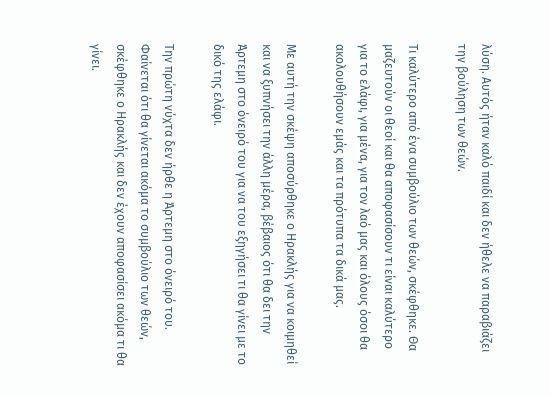λύση. Αυτός ήταν καλό παιδί και δεν ήθελε να παραβιάζει την βούληση των θεών.

Τι καλύτερο από ένα συμβούλιο των θεών, σκέφθηκε. Θα μαζευτούν οι θεοί και θα αποφασίσουν τι είναι καλύτερο για το ελάφι, για μένα, για τον λαό μας και όλους όσοι θα ακολουθήσουν εμάς και τα πρότυπα τα δικά μας.

Με αυτή την σκέψη αποσύρθηκε ο Ηρακλής για να κοιμηθεί και να ξυπνήσει την άλλη μέρα, βέβαιος ότι θα δει την Άρτεμη στο όνειρό του για να του εξηγήσει τι θα γίνει με το δικό της ελάφι.

Την πρώτη νύχτα δεν ήρθε η Άρτεμη στο όνειρό του. Φαίνεται ότι θα γίνεται ακόμα το συμβούλιο των θεών, σκέφθηκε ο Ηρακλής και δεν έχουν αποφασίσει ακόμα τι θα γίνει.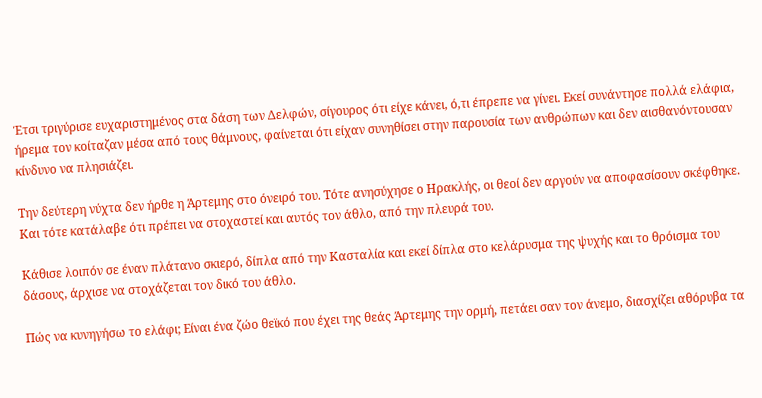Έτσι τριγύρισε ευχαριστημένος στα δάση των Δελφών, σίγουρος ότι είχε κάνει, ό,τι έπρεπε να γίνει. Εκεί συνάντησε πολλά ελάφια, ήρεμα τον κοίταζαν μέσα από τους θάμνους, φαίνεται ότι είχαν συνηθίσει στην παρουσία των ανθρώπων και δεν αισθανόντουσαν κίνδυνο να πλησιάζει.

Την δεύτερη νύχτα δεν ήρθε η Άρτεμης στο όνειρό του. Τότε ανησύχησε ο Ηρακλής, οι θεοί δεν αργούν να αποφασίσουν σκέφθηκε. Και τότε κατάλαβε ότι πρέπει να στοχαστεί και αυτός τον άθλο, από την πλευρά του.

Κάθισε λοιπόν σε έναν πλάτανο σκιερό, δίπλα από την Κασταλία και εκεί δίπλα στο κελάρυσμα της ψυχής και το θρόισμα του δάσους, άρχισε να στοχάζεται τον δικό του άθλο.

Πώς να κυνηγήσω το ελάφι; Είναι ένα ζώο θεϊκό που έχει της θεάς Άρτεμης την ορμή, πετάει σαν τον άνεμο, διασχίζει αθόρυβα τα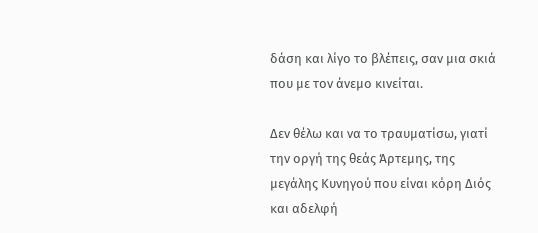δάση και λίγο το βλέπεις, σαν μια σκιά που με τον άνεμο κινείται.

Δεν θέλω και να το τραυματίσω, γιατί την οργή της θεάς Άρτεμης, της μεγάλης Κυνηγού που είναι κόρη Διός και αδελφή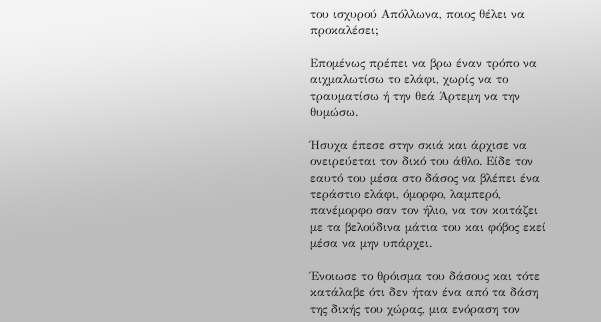του ισχυρού Απόλλωνα, ποιος θέλει να προκαλέσει;

Επομένως πρέπει να βρω έναν τρόπο να αιχμαλωτίσω το ελάφι, χωρίς να το τραυματίσω ή την θεά Άρτεμη να την θυμώσω.

Ήσυχα έπεσε στην σκιά και άρχισε να ονειρεύεται τον δικό του άθλο. Είδε τον εαυτό του μέσα στο δάσος να βλέπει ένα τεράστιο ελάφι, όμορφο, λαμπερό, πανέμορφο σαν τον ήλιο, να τον κοιτάζει με τα βελούδινα μάτια του και φόβος εκεί μέσα να μην υπάρχει.

Ένοιωσε το θρόισμα του δάσους και τότε κατάλαβε ότι δεν ήταν ένα από τα δάση της δικής του χώρας, μια ενόραση τον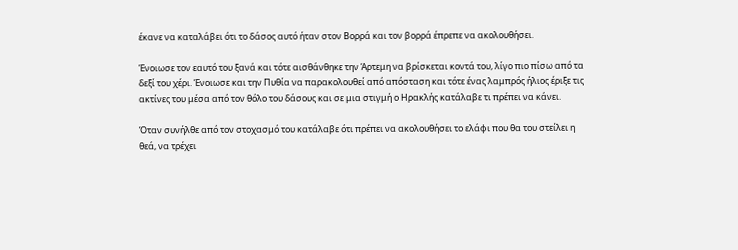έκανε να καταλάβει ότι το δάσος αυτό ήταν στον Βορρά και τον βορρά έπρεπε να ακολουθήσει.

Ένοιωσε τον εαυτό του ξανά και τότε αισθάνθηκε την Άρτεμη να βρίσκεται κοντά του, λίγο πιο πίσω από τα δεξί του χέρι. Ένοιωσε και την Πυθία να παρακολουθεί από απόσταση και τότε ένας λαμπρός ήλιος έριξε τις ακτίνες του μέσα από τον θόλο του δάσους και σε μια στιγμή ο Ηρακλής κατάλαβε τι πρέπει να κάνει.

Όταν συνήλθε από τον στοχασμό του κατάλαβε ότι πρέπει να ακολουθήσει το ελάφι που θα του στείλει η θεά, να τρέχει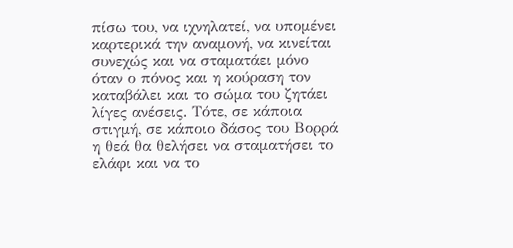πίσω του, να ιχνηλατεί, να υπομένει καρτερικά την αναμονή, να κινείται συνεχώς και να σταματάει μόνο όταν ο πόνος και η κούραση τον καταβάλει και το σώμα του ζητάει λίγες ανέσεις. Τότε, σε κάποια στιγμή, σε κάποιο δάσος του Βορρά η θεά θα θελήσει να σταματήσει το ελάφι και να το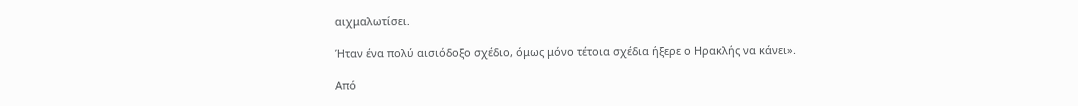αιχμαλωτίσει.

Ήταν ένα πολύ αισιόδοξο σχέδιο, όμως μόνο τέτοια σχέδια ήξερε ο Ηρακλής να κάνει».

Από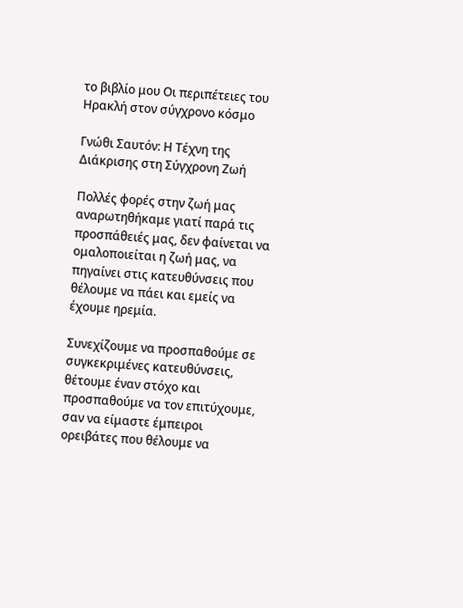το βιβλίο μου Οι περιπέτειες του Ηρακλή στον σύγχρονο κόσμο

Γνώθι Σαυτόν: Η Τέχνη της Διάκρισης στη Σύγχρονη Ζωή

Πολλές φορές στην ζωή μας αναρωτηθήκαμε γιατί παρά τις προσπάθειές μας, δεν φαίνεται να ομαλοποιείται η ζωή μας, να πηγαίνει στις κατευθύνσεις που θέλουμε να πάει και εμείς να έχουμε ηρεμία.

Συνεχίζουμε να προσπαθούμε σε συγκεκριμένες κατευθύνσεις, θέτουμε έναν στόχο και προσπαθούμε να τον επιτύχουμε, σαν να είμαστε έμπειροι ορειβάτες που θέλουμε να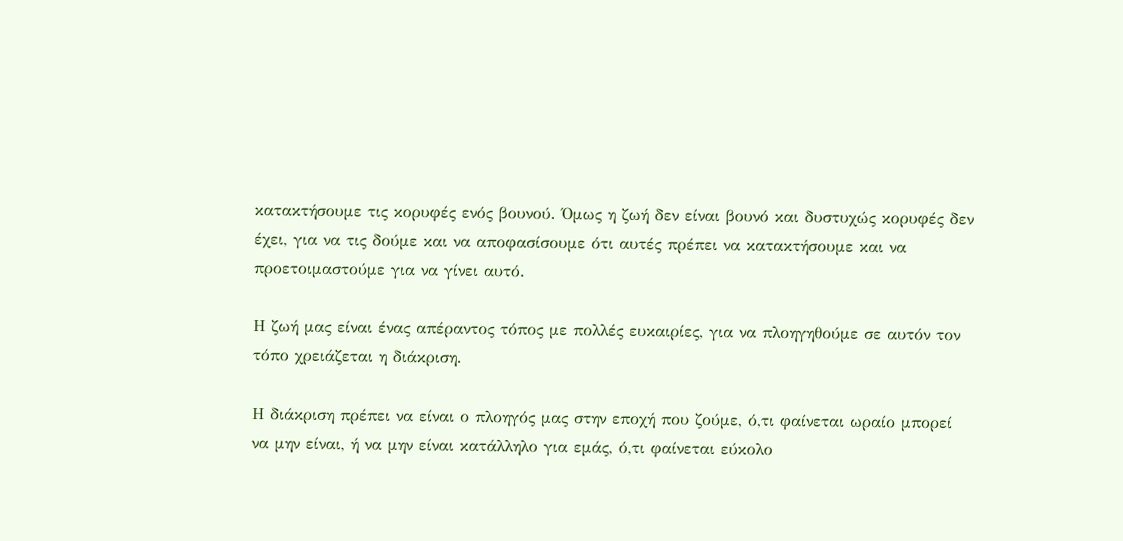κατακτήσουμε τις κορυφές ενός βουνού. Όμως η ζωή δεν είναι βουνό και δυστυχώς κορυφές δεν έχει, για να τις δούμε και να αποφασίσουμε ότι αυτές πρέπει να κατακτήσουμε και να προετοιμαστούμε για να γίνει αυτό.

Η ζωή μας είναι ένας απέραντος τόπος με πολλές ευκαιρίες, για να πλοηγηθούμε σε αυτόν τον τόπο χρειάζεται η διάκριση.

Η διάκριση πρέπει να είναι ο πλοηγός μας στην εποχή που ζούμε, ό,τι φαίνεται ωραίο μπορεί να μην είναι, ή να μην είναι κατάλληλο για εμάς, ό,τι φαίνεται εύκολο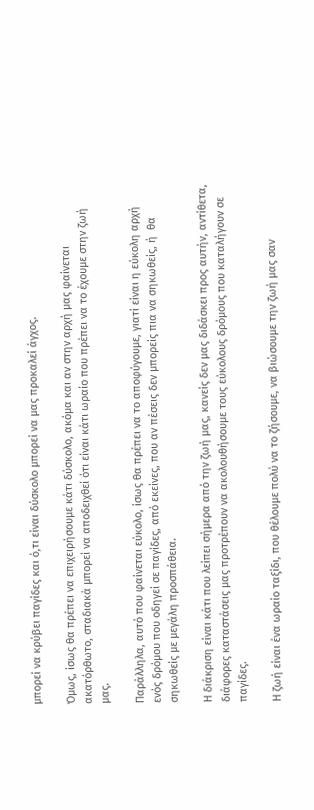μπορεί να κρύβει παγίδες και ό,τι είναι δύσκολο μπορεί να μας προκαλεί άγχος.

Όμως, ίσως θα πρέπει να επιχειρήσουμε κάτι δύσκολο, ακόμα και αν στην αρχή μας φαίνεται ακατόρθωτο, σταδιακά μπορεί να αποδειχθεί ότι είναι κάτι ωραίο που πρέπει να το έχουμε στην ζωή μας.

Παράλληλα, αυτό που φαίνεται εύκολο, ίσως θα πρέπει να το αποφύγουμε, γιατί είναι η εύκολη αρχή ενός δρόμου που οδηγεί σε παγίδες, από εκείνες, που αν πέσεις δεν μπορείς πια να σηκωθείς, ή  θα σηκωθείς με μεγάλη προσπάθεια.

Η διάκριση είναι κάτι που λείπει σήμερα από την ζωή μας, κανείς δεν μας διδάσκει προς αυτήν, αντίθετα, διάφορες καταστάσεις μας προτρέπουν να ακολουθήσουμε τους εύκολους δρόμους που καταλήγουν σε παγίδες.

Η ζωή είναι ένα ωραίο ταξίδι, που θέλουμε πολύ να το ζήσουμε, να βιώσουμε την ζωή μας σαν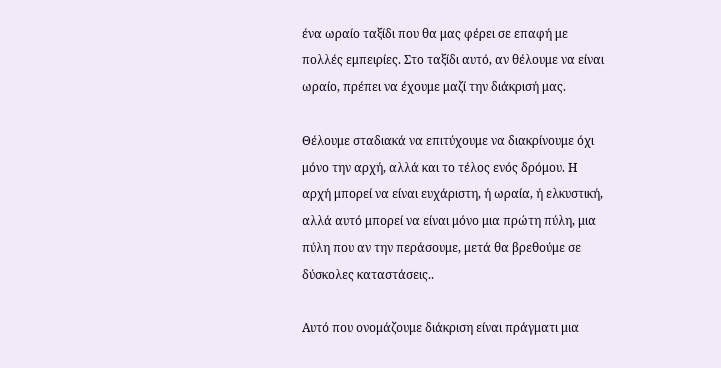ένα ωραίο ταξίδι που θα μας φέρει σε επαφή με πολλές εμπειρίες. Στο ταξίδι αυτό, αν θέλουμε να είναι ωραίο, πρέπει να έχουμε μαζί την διάκρισή μας.

Θέλουμε σταδιακά να επιτύχουμε να διακρίνουμε όχι μόνο την αρχή, αλλά και το τέλος ενός δρόμου. Η αρχή μπορεί να είναι ευχάριστη, ή ωραία, ή ελκυστική, αλλά αυτό μπορεί να είναι μόνο μια πρώτη πύλη, μια πύλη που αν την περάσουμε, μετά θα βρεθούμε σε δύσκολες καταστάσεις..

Αυτό που ονομάζουμε διάκριση είναι πράγματι μια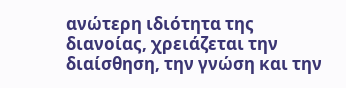ανώτερη ιδιότητα της διανοίας, χρειάζεται την διαίσθηση, την γνώση και την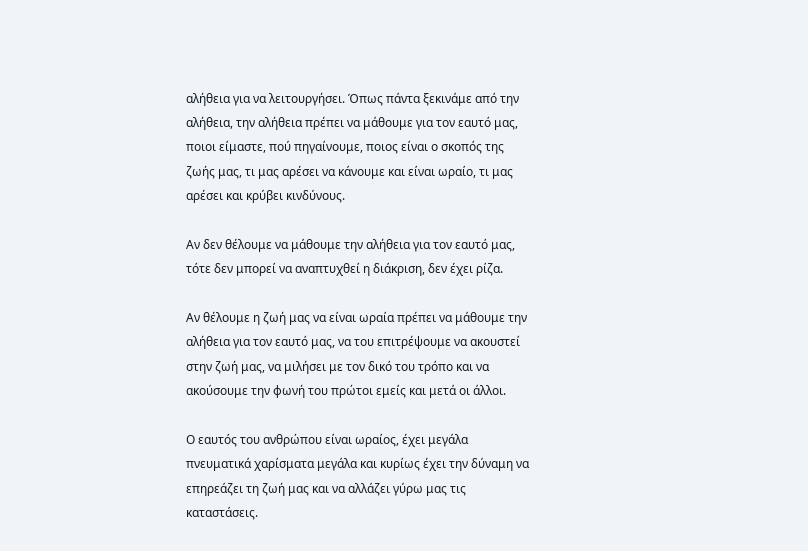αλήθεια για να λειτουργήσει. Όπως πάντα ξεκινάμε από την αλήθεια, την αλήθεια πρέπει να μάθουμε για τον εαυτό μας, ποιοι είμαστε, πού πηγαίνουμε, ποιος είναι ο σκοπός της ζωής μας, τι μας αρέσει να κάνουμε και είναι ωραίο, τι μας αρέσει και κρύβει κινδύνους.

Αν δεν θέλουμε να μάθουμε την αλήθεια για τον εαυτό μας, τότε δεν μπορεί να αναπτυχθεί η διάκριση, δεν έχει ρίζα.

Αν θέλουμε η ζωή μας να είναι ωραία πρέπει να μάθουμε την αλήθεια για τον εαυτό μας, να του επιτρέψουμε να ακουστεί στην ζωή μας, να μιλήσει με τον δικό του τρόπο και να ακούσουμε την φωνή του πρώτοι εμείς και μετά οι άλλοι.

Ο εαυτός του ανθρώπου είναι ωραίος, έχει μεγάλα πνευματικά χαρίσματα μεγάλα και κυρίως έχει την δύναμη να επηρεάζει τη ζωή μας και να αλλάζει γύρω μας τις καταστάσεις.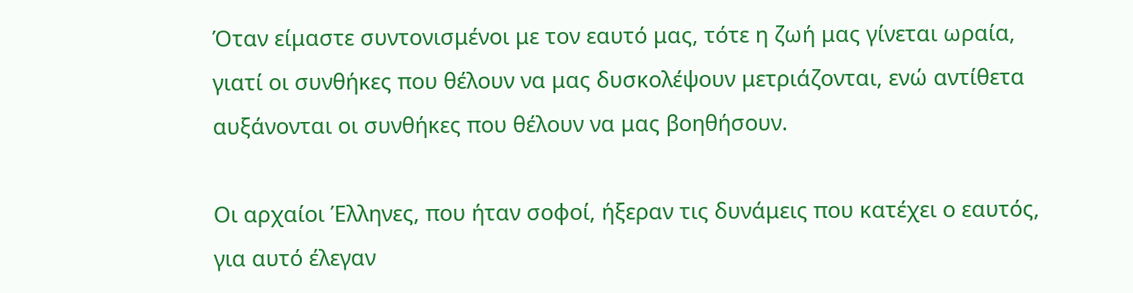Όταν είμαστε συντονισμένοι με τον εαυτό μας, τότε η ζωή μας γίνεται ωραία, γιατί οι συνθήκες που θέλουν να μας δυσκολέψουν μετριάζονται, ενώ αντίθετα αυξάνονται οι συνθήκες που θέλουν να μας βοηθήσουν.

Οι αρχαίοι Έλληνες, που ήταν σοφοί, ήξεραν τις δυνάμεις που κατέχει ο εαυτός, για αυτό έλεγαν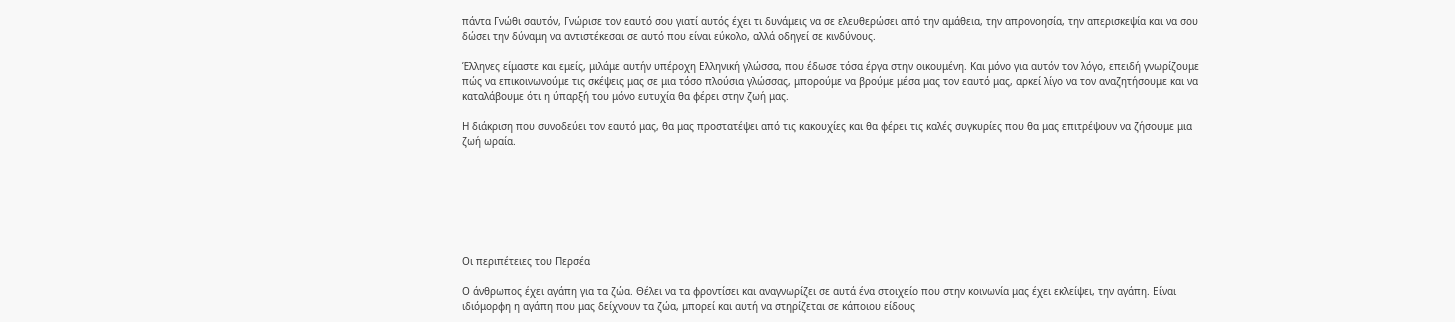πάντα Γνώθι σαυτόν, Γνώρισε τον εαυτό σου γιατί αυτός έχει τι δυνάμεις να σε ελευθερώσει από την αμάθεια, την απρονοησία, την απερισκεψία και να σου δώσει την δύναμη να αντιστέκεσαι σε αυτό που είναι εύκολο, αλλά οδηγεί σε κινδύνους.

Έλληνες είμαστε και εμείς, μιλάμε αυτήν υπέροχη Ελληνική γλώσσα, που έδωσε τόσα έργα στην οικουμένη. Και μόνο για αυτόν τον λόγο, επειδή γνωρίζουμε πώς να επικοινωνούμε τις σκέψεις μας σε μια τόσο πλούσια γλώσσας, μπορούμε να βρούμε μέσα μας τον εαυτό μας, αρκεί λίγο να τον αναζητήσουμε και να καταλάβουμε ότι η ύπαρξή του μόνο ευτυχία θα φέρει στην ζωή μας.

Η διάκριση που συνοδεύει τον εαυτό μας, θα μας προστατέψει από τις κακουχίες και θα φέρει τις καλές συγκυρίες που θα μας επιτρέψουν να ζήσουμε μια ζωή ωραία.







Οι περιπέτειες του Περσέα

Ο άνθρωπος έχει αγάπη για τα ζώα. Θέλει να τα φροντίσει και αναγνωρίζει σε αυτά ένα στοιχείο που στην κοινωνία μας έχει εκλείψει, την αγάπη. Είναι ιδιόμορφη η αγάπη που μας δείχνουν τα ζώα, μπορεί και αυτή να στηρίζεται σε κάποιου είδους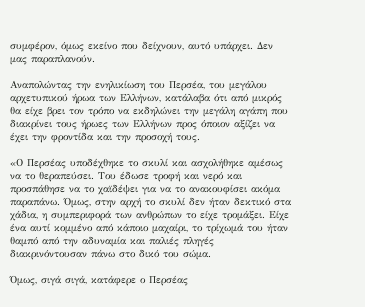συμφέρον, όμως εκείνο που δείχνουν, αυτό υπάρχει. Δεν μας παραπλανούν.

Αναπολώντας την ενηλικίωση του Περσέα, του μεγάλου αρχετυπικού ήρωα των Ελλήνων, κατάλαβα ότι από μικρός θα είχε βρει τον τρόπο να εκδηλώνει την μεγάλη αγάπη που διακρίνει τους ήρωες των Ελλήνων προς όποιον αξίζει να έχει την φροντίδα και την προσοχή τους.

«Ο Περσέας υποδέχθηκε το σκυλί και ασχολήθηκε αμέσως να το θεραπεύσει. Του έδωσε τροφή και νερό και προσπάθησε να το χαϊδέψει για να το ανακουφίσει ακόμα παραπάνω. Όμως, στην αρχή το σκυλί δεν ήταν δεκτικό στα χάδια, η συμπεριφορά των ανθρώπων το είχε τρομάξει. Είχε ένα αυτί κομμένο από κάποιο μαχαίρι, το τρίχωμά του ήταν θαμπό από την αδυναμία και παλιές πληγές διακρινόντουσαν πάνω στο δικό του σώμα.

Όμως, σιγά σιγά, κατάφερε ο Περσέας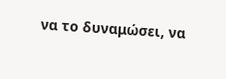να το δυναμώσει, να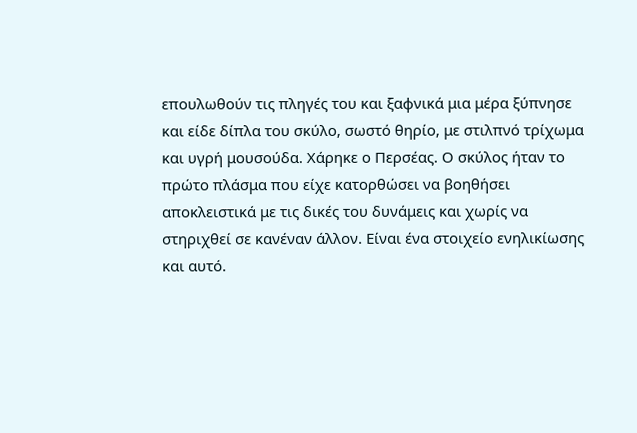επουλωθούν τις πληγές του και ξαφνικά μια μέρα ξύπνησε και είδε δίπλα του σκύλο, σωστό θηρίο, με στιλπνό τρίχωμα και υγρή μουσούδα. Χάρηκε ο Περσέας. Ο σκύλος ήταν το πρώτο πλάσμα που είχε κατορθώσει να βοηθήσει αποκλειστικά με τις δικές του δυνάμεις και χωρίς να στηριχθεί σε κανέναν άλλον. Είναι ένα στοιχείο ενηλικίωσης και αυτό.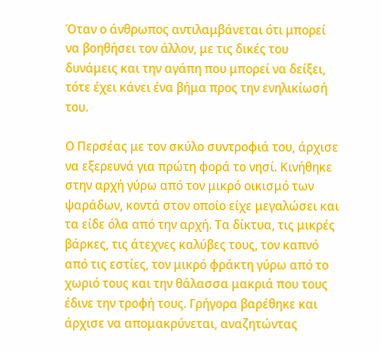Όταν ο άνθρωπος αντιλαμβάνεται ότι μπορεί να βοηθήσει τον άλλον, με τις δικές του δυνάμεις και την αγάπη που μπορεί να δείξει, τότε έχει κάνει ένα βήμα προς την ενηλικίωσή του.

Ο Περσέας με τον σκύλο συντροφιά του, άρχισε να εξερευνά για πρώτη φορά το νησί. Κινήθηκε στην αρχή γύρω από τον μικρό οικισμό των ψαράδων, κοντά στον οποίο είχε μεγαλώσει και τα είδε όλα από την αρχή. Τα δίκτυα, τις μικρές βάρκες, τις άτεχνες καλύβες τους, τον καπνό από τις εστίες, τον μικρό φράκτη γύρω από το χωριό τους και την θάλασσα μακριά που τους έδινε την τροφή τους. Γρήγορα βαρέθηκε και άρχισε να απομακρύνεται, αναζητώντας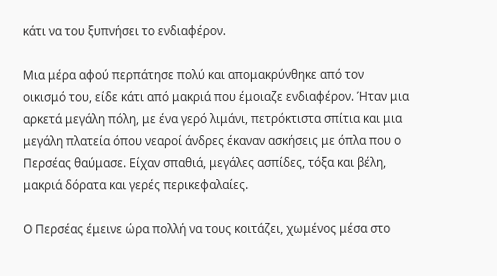κάτι να του ξυπνήσει το ενδιαφέρον.

Μια μέρα αφού περπάτησε πολύ και απομακρύνθηκε από τον οικισμό του, είδε κάτι από μακριά που έμοιαζε ενδιαφέρον. Ήταν μια αρκετά μεγάλη πόλη, με ένα γερό λιμάνι, πετρόκτιστα σπίτια και μια μεγάλη πλατεία όπου νεαροί άνδρες έκαναν ασκήσεις με όπλα που ο Περσέας θαύμασε. Είχαν σπαθιά, μεγάλες ασπίδες, τόξα και βέλη, μακριά δόρατα και γερές περικεφαλαίες.

Ο Περσέας έμεινε ώρα πολλή να τους κοιτάζει, χωμένος μέσα στο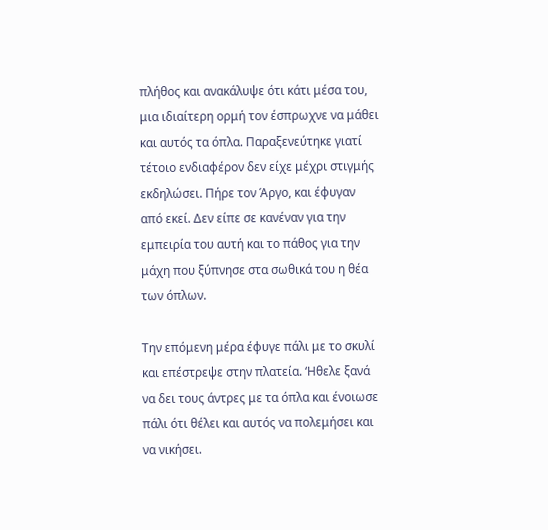πλήθος και ανακάλυψε ότι κάτι μέσα του, μια ιδιαίτερη ορμή τον έσπρωχνε να μάθει και αυτός τα όπλα. Παραξενεύτηκε γιατί τέτοιο ενδιαφέρον δεν είχε μέχρι στιγμής εκδηλώσει. Πήρε τον Άργο, και έφυγαν από εκεί. Δεν είπε σε κανέναν για την εμπειρία του αυτή και το πάθος για την μάχη που ξύπνησε στα σωθικά του η θέα των όπλων.

Την επόμενη μέρα έφυγε πάλι με το σκυλί και επέστρεψε στην πλατεία. ‘Ηθελε ξανά να δει τους άντρες με τα όπλα και ένοιωσε πάλι ότι θέλει και αυτός να πολεμήσει και να νικήσει.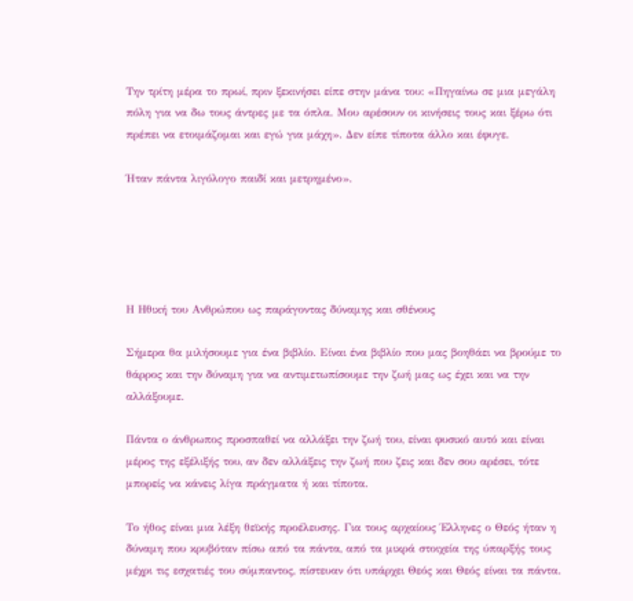Την τρίτη μέρα το πρωί, πριν ξεκινήσει είπε στην μάνα του: «Πηγαίνω σε μια μεγάλη πόλη για να δω τους άντρες με τα όπλα. Μου αρέσουν οι κινήσεις τους και ξέρω ότι πρέπει να ετοιμάζομαι και εγώ για μάχη». Δεν είπε τίποτα άλλο και έφυγε.

Ήταν πάντα λιγόλογο παιδί και μετρημένο».





Η Ηθική του Ανθρώπου ως παράγοντας δύναμης και σθένους

Σήμερα θα μιλήσουμε για ένα βιβλίο. Είναι ένα βιβλίο που μας βοηθάει να βρούμε το θάρρος και την δύναμη για να αντιμετωπίσουμε την ζωή μας ως έχει και να την αλλάξουμε.

Πάντα ο άνθρωπος προσπαθεί να αλλάξει την ζωή του, είναι φυσικό αυτό και είναι μέρος της εξέλιξής του, αν δεν αλλάξεις την ζωή που ζεις και δεν σου αρέσει, τότε μπορείς να κάνεις λίγα πράγματα ή και τίποτα.

Το ήθος είναι μια λέξη θεϊκής προέλευσης. Για τους αρχαίους Έλληνες ο Θεός ήταν η δύναμη που κρυβόταν πίσω από τα πάντα, από τα μικρά στοιχεία της ύπαρξής τους μέχρι τις εσχατιές του σύμπαντος, πίστευαν ότι υπάρχει Θεός και Θεός είναι τα πάντα.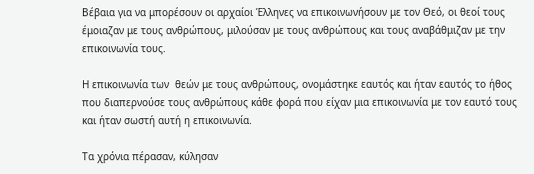Βέβαια για να μπορέσουν οι αρχαίοι Έλληνες να επικοινωνήσουν με τον Θεό, οι θεοί τους έμοιαζαν με τους ανθρώπους, μιλούσαν με τους ανθρώπους και τους αναβάθμιζαν με την επικοινωνία τους.

Η επικοινωνία των  θεών με τους ανθρώπους, ονομάστηκε εαυτός και ήταν εαυτός το ήθος που διαπερνούσε τους ανθρώπους κάθε φορά που είχαν μια επικοινωνία με τον εαυτό τους και ήταν σωστή αυτή η επικοινωνία.

Τα χρόνια πέρασαν, κύλησαν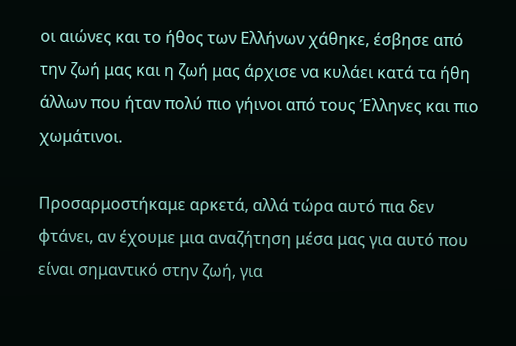οι αιώνες και το ήθος των Ελλήνων χάθηκε, έσβησε από την ζωή μας και η ζωή μας άρχισε να κυλάει κατά τα ήθη άλλων που ήταν πολύ πιο γήινοι από τους Έλληνες και πιο χωμάτινοι.

Προσαρμοστήκαμε αρκετά, αλλά τώρα αυτό πια δεν φτάνει, αν έχουμε μια αναζήτηση μέσα μας για αυτό που είναι σημαντικό στην ζωή, για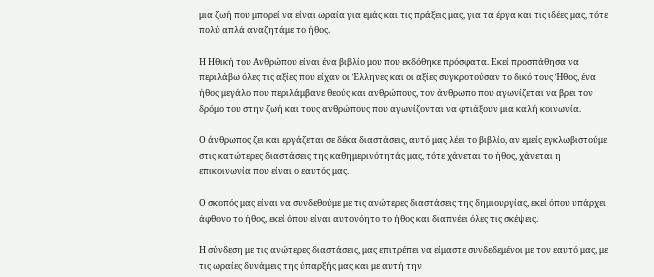μια ζωή που μπορεί να είναι ωραία για εμάς και τις πράξεις μας, για τα έργα και τις ιδέες μας, τότε πολύ απλά αναζητάμε το ήθος.

Η Ηθική του Ανθρώπου είναι ένα βιβλίο μου που εκδόθηκε πρόσφατα. Εκεί προσπάθησα να περιλάβω όλες τις αξίες που είχαν οι Έλληνες και οι αξίες συγκροτούσαν το δικό τους Ήθος, ένα ήθος μεγάλο που περιλάμβανε θεούς και ανθρώπους, τον άνθρωπο που αγωνίζεται να βρει τον δρόμο του στην ζωή και τους ανθρώπους που αγωνίζονται να φτιάξουν μια καλή κοινωνία.

Ο άνθρωπος ζει και εργάζεται σε δέκα διαστάσεις, αυτό μας λέει το βιβλίο, αν εμείς εγκλωβιστούμε στις κατώτερες διαστάσεις της καθημερινότητάς μας, τότε χάνεται το ήθος, χάνεται η επικοινωνία που είναι ο εαυτός μας.

Ο σκοπός μας είναι να συνδεθούμε με τις ανώτερες διαστάσεις της δημιουργίας, εκεί όπου υπάρχει άφθονο το ήθος, εκεί όπου είναι αυτονόητο το ήθος και διαπνέει όλες τις σκέψεις.

Η σύνδεση με τις ανώτερες διαστάσεις, μας επιτρέπει να είμαστε συνδεδεμένοι με τον εαυτό μας, με τις ωραίες δυνάμεις της ύπαρξής μας και με αυτή την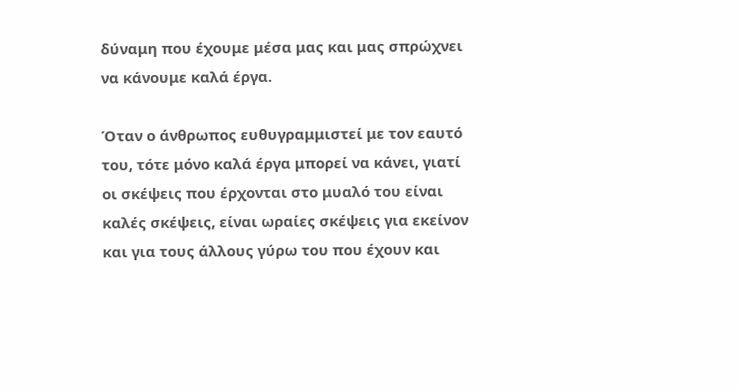δύναμη που έχουμε μέσα μας και μας σπρώχνει να κάνουμε καλά έργα.

Όταν ο άνθρωπος ευθυγραμμιστεί με τον εαυτό του, τότε μόνο καλά έργα μπορεί να κάνει, γιατί οι σκέψεις που έρχονται στο μυαλό του είναι καλές σκέψεις, είναι ωραίες σκέψεις για εκείνον και για τους άλλους γύρω του που έχουν και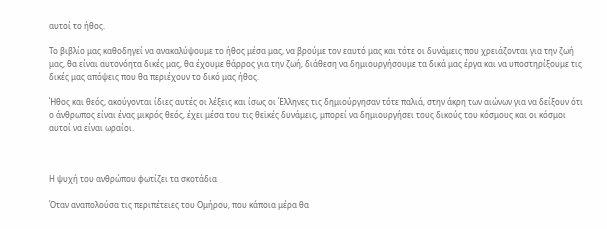αυτοί το ήθος.

Το βιβλίο μας καθοδηγεί να ανακαλύψουμε το ήθος μέσα μας, να βρούμε τον εαυτό μας και τότε οι δυνάμεις που χρειάζονται για την ζωή μας, θα είναι αυτονόητα δικές μας, θα έχουμε θάρρος για την ζωή, διάθεση να δημιουργήσουμε τα δικά μας έργα και να υποστηρίξουμε τις δικές μας απόψεις που θα περιέχουν το δικό μας ήθος.

Ήθος και θεός, ακούγονται ίδιες αυτές οι λέξεις και ίσως οι Έλληνες τις δημιούργησαν τότε παλιά, στην άκρη των αιώνων για να δείξουν ότι ο άνθρωπος είναι ένας μικρός θεός, έχει μέσα του τις θεϊκές δυνάμεις, μπορεί να δημιουργήσει τους δικούς του κόσμους και οι κόσμοι αυτοί να είναι ωραίοι.



Η ψυχή του ανθρώπου φωτίζει τα σκοτάδια

Όταν αναπολούσα τις περιπέτειες του Ομήρου, που κάποια μέρα θα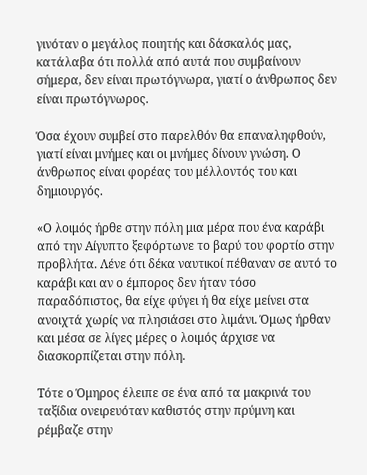γινόταν ο μεγάλος ποιητής και δάσκαλός μας, κατάλαβα ότι πολλά από αυτά που συμβαίνουν σήμερα, δεν είναι πρωτόγνωρα, γιατί ο άνθρωπος δεν είναι πρωτόγνωρος.

Όσα έχουν συμβεί στο παρελθόν θα επαναληφθούν, γιατί είναι μνήμες και οι μνήμες δίνουν γνώση. Ο άνθρωπος είναι φορέας του μέλλοντός του και δημιουργός.

«Ο λοιμός ήρθε στην πόλη μια μέρα που ένα καράβι από την Αίγυπτο ξεφόρτωνε το βαρύ του φορτίο στην προβλήτα. Λένε ότι δέκα ναυτικοί πέθαναν σε αυτό το καράβι και αν ο έμπορος δεν ήταν τόσο παραδόπιστος, θα είχε φύγει ή θα είχε μείνει στα ανοιχτά χωρίς να πλησιάσει στο λιμάνι. Όμως ήρθαν και μέσα σε λίγες μέρες ο λοιμός άρχισε να διασκορπίζεται στην πόλη.

Τότε ο Όμηρος έλειπε σε ένα από τα μακρινά του ταξίδια ονειρευόταν καθιστός στην πρύμνη και ρέμβαζε στην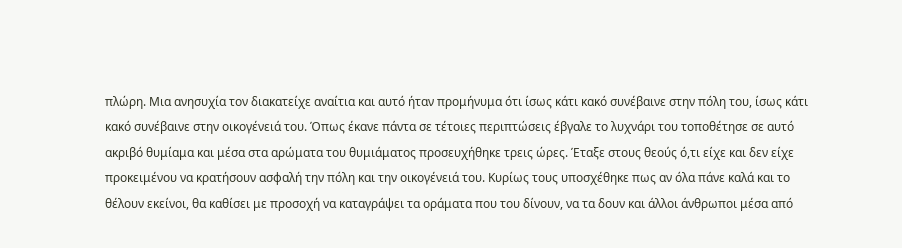πλώρη. Μια ανησυχία τον διακατείχε αναίτια και αυτό ήταν προμήνυμα ότι ίσως κάτι κακό συνέβαινε στην πόλη του, ίσως κάτι κακό συνέβαινε στην οικογένειά του. Όπως έκανε πάντα σε τέτοιες περιπτώσεις έβγαλε το λυχνάρι του τοποθέτησε σε αυτό ακριβό θυμίαμα και μέσα στα αρώματα του θυμιάματος προσευχήθηκε τρεις ώρες. Έταξε στους θεούς ό,τι είχε και δεν είχε προκειμένου να κρατήσουν ασφαλή την πόλη και την οικογένειά του. Κυρίως τους υποσχέθηκε πως αν όλα πάνε καλά και το θέλουν εκείνοι, θα καθίσει με προσοχή να καταγράψει τα οράματα που του δίνουν, να τα δουν και άλλοι άνθρωποι μέσα από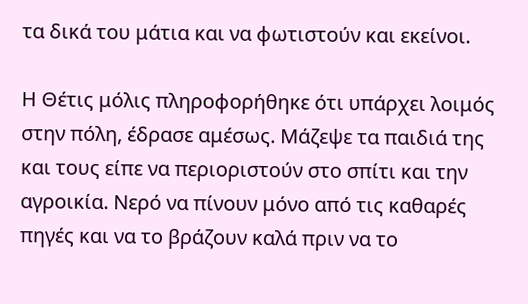τα δικά του μάτια και να φωτιστούν και εκείνοι.

Η Θέτις μόλις πληροφορήθηκε ότι υπάρχει λοιμός στην πόλη, έδρασε αμέσως. Μάζεψε τα παιδιά της και τους είπε να περιοριστούν στο σπίτι και την αγροικία. Νερό να πίνουν μόνο από τις καθαρές πηγές και να το βράζουν καλά πριν να το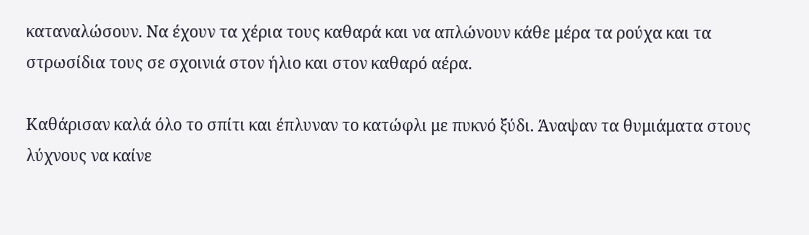καταναλώσουν. Να έχουν τα χέρια τους καθαρά και να απλώνουν κάθε μέρα τα ρούχα και τα στρωσίδια τους σε σχοινιά στον ήλιο και στον καθαρό αέρα.

Καθάρισαν καλά όλο το σπίτι και έπλυναν το κατώφλι με πυκνό ξύδι. Άναψαν τα θυμιάματα στους λύχνους να καίνε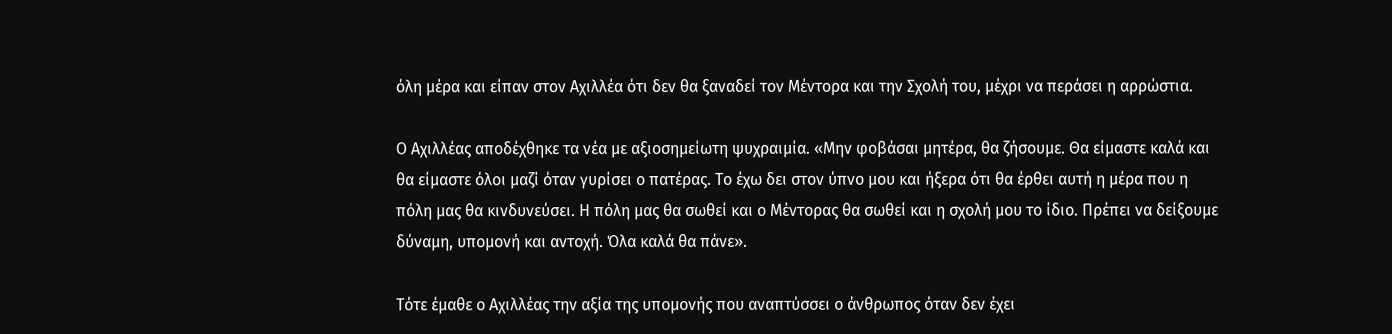όλη μέρα και είπαν στον Αχιλλέα ότι δεν θα ξαναδεί τον Μέντορα και την Σχολή του, μέχρι να περάσει η αρρώστια.

Ο Αχιλλέας αποδέχθηκε τα νέα με αξιοσημείωτη ψυχραιμία. «Μην φοβάσαι μητέρα, θα ζήσουμε. Θα είμαστε καλά και θα είμαστε όλοι μαζί όταν γυρίσει ο πατέρας. Το έχω δει στον ύπνο μου και ήξερα ότι θα έρθει αυτή η μέρα που η πόλη μας θα κινδυνεύσει. Η πόλη μας θα σωθεί και ο Μέντορας θα σωθεί και η σχολή μου το ίδιο. Πρέπει να δείξουμε δύναμη, υπομονή και αντοχή. Όλα καλά θα πάνε».

Τότε έμαθε ο Αχιλλέας την αξία της υπομονής που αναπτύσσει ο άνθρωπος όταν δεν έχει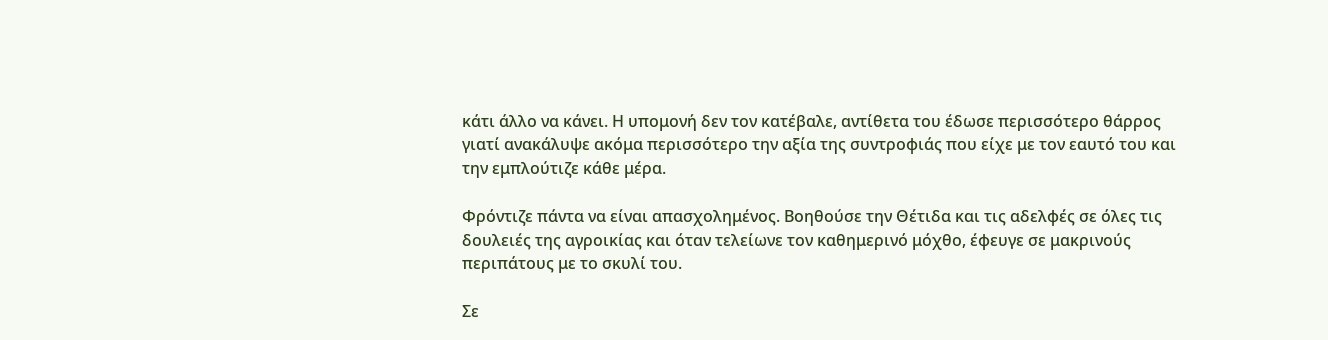κάτι άλλο να κάνει. Η υπομονή δεν τον κατέβαλε, αντίθετα του έδωσε περισσότερο θάρρος γιατί ανακάλυψε ακόμα περισσότερο την αξία της συντροφιάς που είχε με τον εαυτό του και την εμπλούτιζε κάθε μέρα.

Φρόντιζε πάντα να είναι απασχολημένος. Βοηθούσε την Θέτιδα και τις αδελφές σε όλες τις δουλειές της αγροικίας και όταν τελείωνε τον καθημερινό μόχθο, έφευγε σε μακρινούς περιπάτους με το σκυλί του.

Σε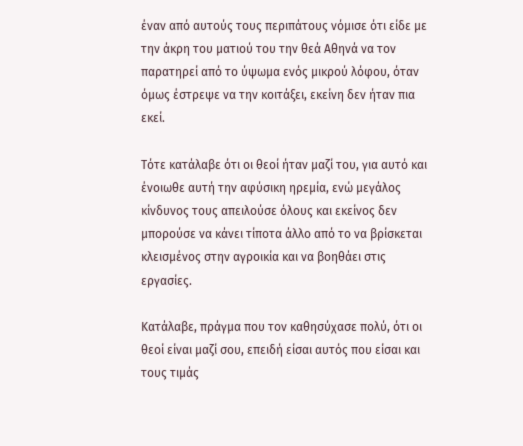έναν από αυτούς τους περιπάτους νόμισε ότι είδε με την άκρη του ματιού του την θεά Αθηνά να τον παρατηρεί από το ύψωμα ενός μικρού λόφου, όταν όμως έστρεψε να την κοιτάξει, εκείνη δεν ήταν πια εκεί.

Τότε κατάλαβε ότι οι θεοί ήταν μαζί του, για αυτό και ένοιωθε αυτή την αφύσικη ηρεμία, ενώ μεγάλος κίνδυνος τους απειλούσε όλους και εκείνος δεν μπορούσε να κάνει τίποτα άλλο από το να βρίσκεται κλεισμένος στην αγροικία και να βοηθάει στις εργασίες.

Κατάλαβε, πράγμα που τον καθησύχασε πολύ, ότι οι θεοί είναι μαζί σου, επειδή είσαι αυτός που είσαι και τους τιμάς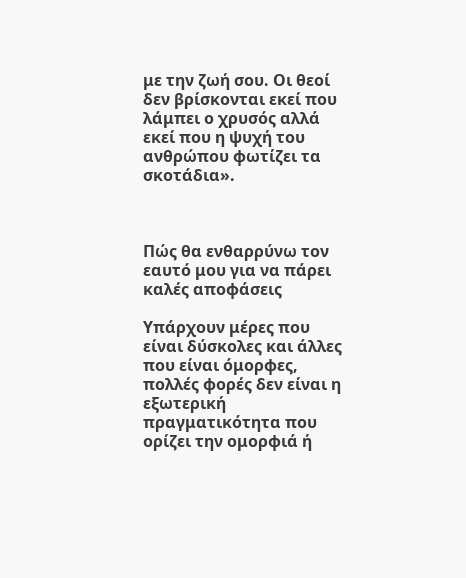με την ζωή σου. Οι θεοί δεν βρίσκονται εκεί που λάμπει ο χρυσός αλλά εκεί που η ψυχή του ανθρώπου φωτίζει τα σκοτάδια».



Πώς θα ενθαρρύνω τον εαυτό μου για να πάρει καλές αποφάσεις

Υπάρχουν μέρες που είναι δύσκολες και άλλες που είναι όμορφες, πολλές φορές δεν είναι η εξωτερική πραγματικότητα που ορίζει την ομορφιά ή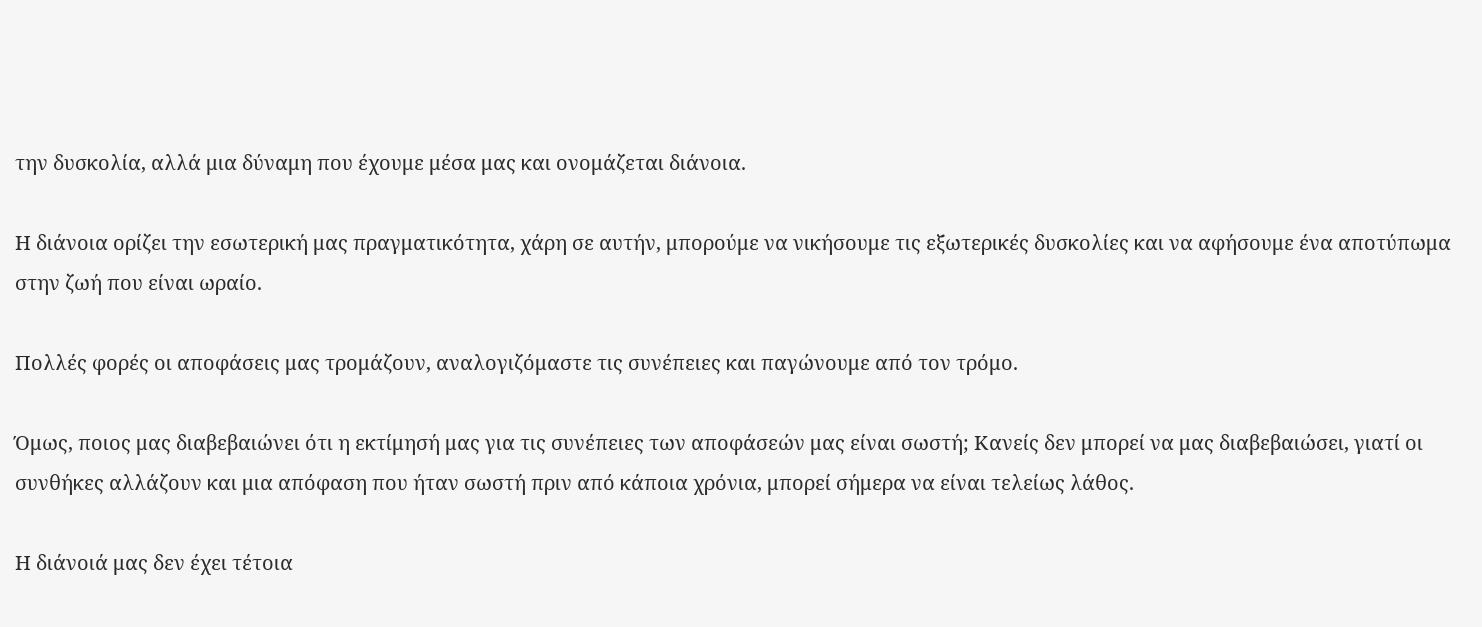την δυσκολία, αλλά μια δύναμη που έχουμε μέσα μας και ονομάζεται διάνοια.

Η διάνοια ορίζει την εσωτερική μας πραγματικότητα, χάρη σε αυτήν, μπορούμε να νικήσουμε τις εξωτερικές δυσκολίες και να αφήσουμε ένα αποτύπωμα στην ζωή που είναι ωραίο.

Πολλές φορές οι αποφάσεις μας τρομάζουν, αναλογιζόμαστε τις συνέπειες και παγώνουμε από τον τρόμο.

Όμως, ποιος μας διαβεβαιώνει ότι η εκτίμησή μας για τις συνέπειες των αποφάσεών μας είναι σωστή; Κανείς δεν μπορεί να μας διαβεβαιώσει, γιατί οι συνθήκες αλλάζουν και μια απόφαση που ήταν σωστή πριν από κάποια χρόνια, μπορεί σήμερα να είναι τελείως λάθος.

Η διάνοιά μας δεν έχει τέτοια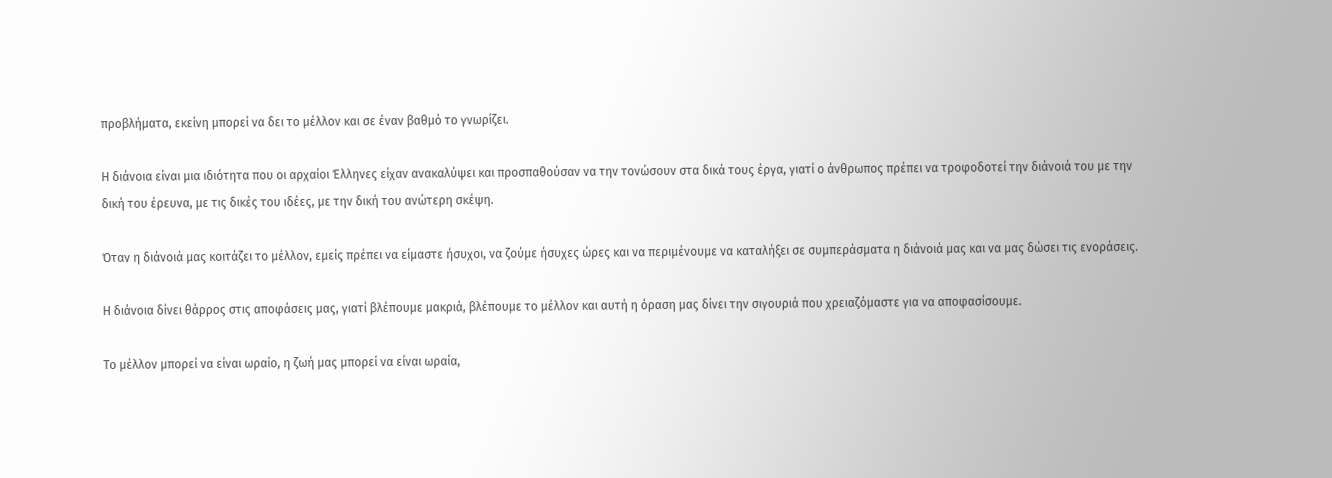προβλήματα, εκείνη μπορεί να δει το μέλλον και σε έναν βαθμό το γνωρίζει.

Η διάνοια είναι μια ιδιότητα που οι αρχαίοι Έλληνες είχαν ανακαλύψει και προσπαθούσαν να την τονώσουν στα δικά τους έργα, γιατί ο άνθρωπος πρέπει να τροφοδοτεί την διάνοιά του με την δική του έρευνα, με τις δικές του ιδέες, με την δική του ανώτερη σκέψη.

Όταν η διάνοιά μας κοιτάζει το μέλλον, εμείς πρέπει να είμαστε ήσυχοι, να ζούμε ήσυχες ώρες και να περιμένουμε να καταλήξει σε συμπεράσματα η διάνοιά μας και να μας δώσει τις ενοράσεις.

Η διάνοια δίνει θάρρος στις αποφάσεις μας, γιατί βλέπουμε μακριά, βλέπουμε το μέλλον και αυτή η όραση μας δίνει την σιγουριά που χρειαζόμαστε για να αποφασίσουμε.

Το μέλλον μπορεί να είναι ωραίο, η ζωή μας μπορεί να είναι ωραία,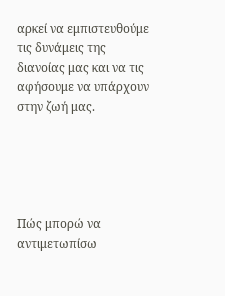αρκεί να εμπιστευθούμε τις δυνάμεις της διανοίας μας και να τις αφήσουμε να υπάρχουν στην ζωή μας.





Πώς μπορώ να αντιμετωπίσω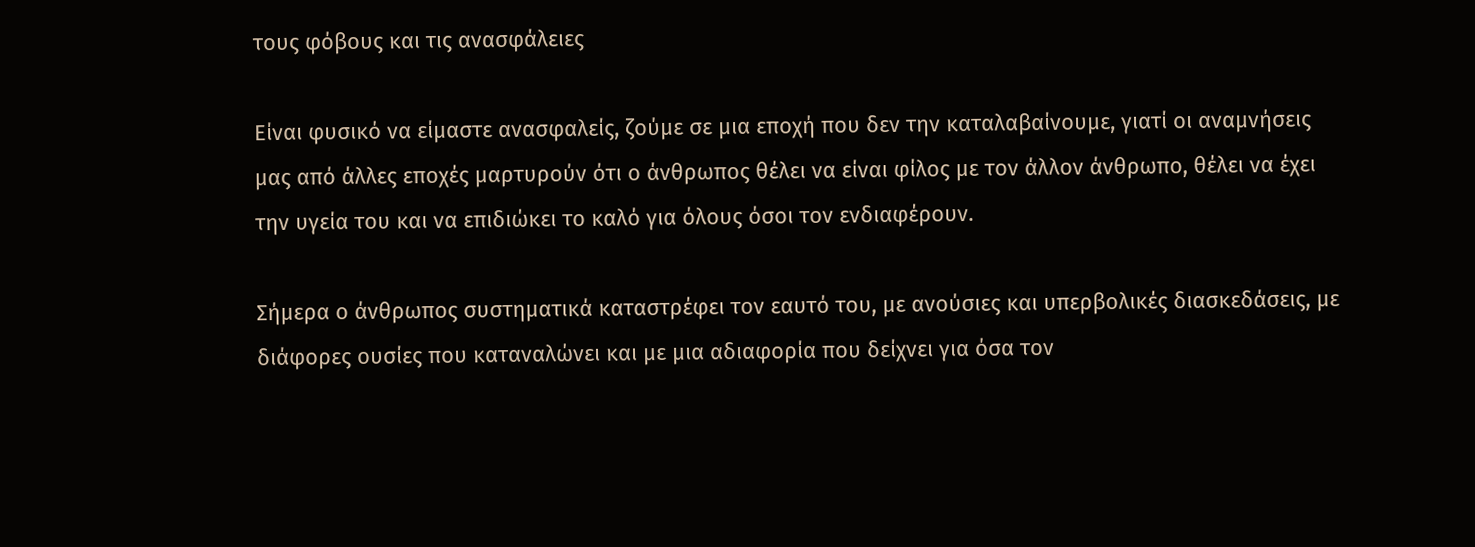τους φόβους και τις ανασφάλειες

Είναι φυσικό να είμαστε ανασφαλείς, ζούμε σε μια εποχή που δεν την καταλαβαίνουμε, γιατί οι αναμνήσεις μας από άλλες εποχές μαρτυρούν ότι ο άνθρωπος θέλει να είναι φίλος με τον άλλον άνθρωπο, θέλει να έχει την υγεία του και να επιδιώκει το καλό για όλους όσοι τον ενδιαφέρουν.

Σήμερα ο άνθρωπος συστηματικά καταστρέφει τον εαυτό του, με ανούσιες και υπερβολικές διασκεδάσεις, με διάφορες ουσίες που καταναλώνει και με μια αδιαφορία που δείχνει για όσα τον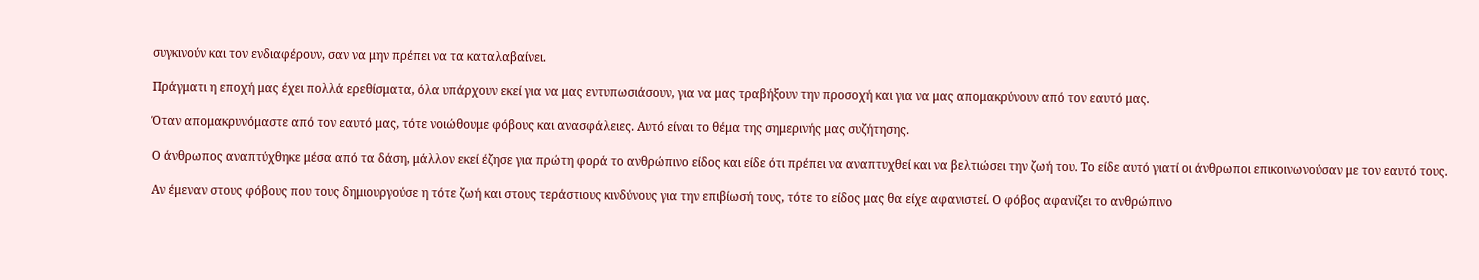συγκινούν και τον ενδιαφέρουν, σαν να μην πρέπει να τα καταλαβαίνει.

Πράγματι η εποχή μας έχει πολλά ερεθίσματα, όλα υπάρχουν εκεί για να μας εντυπωσιάσουν, για να μας τραβήξουν την προσοχή και για να μας απομακρύνουν από τον εαυτό μας.

Όταν απομακρυνόμαστε από τον εαυτό μας, τότε νοιώθουμε φόβους και ανασφάλειες. Αυτό είναι το θέμα της σημερινής μας συζήτησης.

Ο άνθρωπος αναπτύχθηκε μέσα από τα δάση, μάλλον εκεί έζησε για πρώτη φορά το ανθρώπινο είδος και είδε ότι πρέπει να αναπτυχθεί και να βελτιώσει την ζωή του. Το είδε αυτό γιατί οι άνθρωποι επικοινωνούσαν με τον εαυτό τους.

Αν έμεναν στους φόβους που τους δημιουργούσε η τότε ζωή και στους τεράστιους κινδύνους για την επιβίωσή τους, τότε το είδος μας θα είχε αφανιστεί. Ο φόβος αφανίζει το ανθρώπινο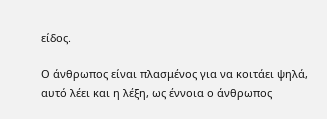είδος.

Ο άνθρωπος είναι πλασμένος για να κοιτάει ψηλά, αυτό λέει και η λέξη, ως έννοια ο άνθρωπος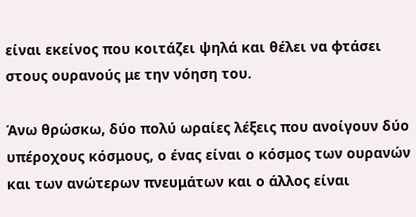είναι εκείνος που κοιτάζει ψηλά και θέλει να φτάσει στους ουρανούς με την νόηση του.

Άνω θρώσκω, δύο πολύ ωραίες λέξεις που ανοίγουν δύο υπέροχους κόσμους, ο ένας είναι ο κόσμος των ουρανών και των ανώτερων πνευμάτων και ο άλλος είναι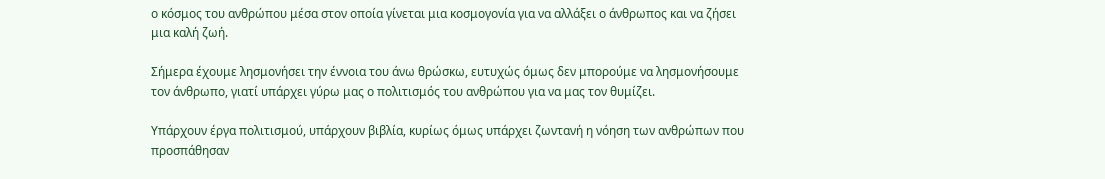ο κόσμος του ανθρώπου μέσα στον οποία γίνεται μια κοσμογονία για να αλλάξει ο άνθρωπος και να ζήσει μια καλή ζωή.

Σήμερα έχουμε λησμονήσει την έννοια του άνω θρώσκω, ευτυχώς όμως δεν μπορούμε να λησμονήσουμε τον άνθρωπο, γιατί υπάρχει γύρω μας ο πολιτισμός του ανθρώπου για να μας τον θυμίζει.

Υπάρχουν έργα πολιτισμού, υπάρχουν βιβλία, κυρίως όμως υπάρχει ζωντανή η νόηση των ανθρώπων που προσπάθησαν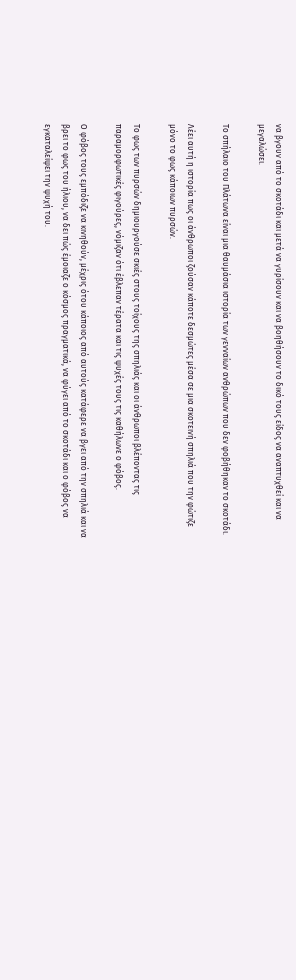να βγουν από το σκοτάδι και μετά να γυρίσουν και να βοηθήσουν το δικό τους είδος να αναπτυχθεί και να μεγαλώσει.

Το σπήλαιο του Πλάτωνα είναι μια θαυμάσια ιστορία των γενναίων ανθρώπων που δεν φοβήθηκαν το σκοτάδι.

Λέει αυτή η ιστορία πως οι άνθρωποι ζούσαν κάποτε δεσμώτες μέσα σε μια σκοτεινή σπηλιά που την φώτιζε μόνο το φως κάποιων πυρσών.

Το φως των πυρσών δημιουργούσε σκιές στους τοίχους της σπηλιάς και οι άνθρωποι βλέποντας τις παραμορφωτικές φιγούρες, νόμιζαν ότι έβλεπαν τέρατα και τις ψυχές τους τις καθήλωνε ο φόβος.

Ο φόβος τους εμπόδιζε να κινηθούν, μέχρις ότου κάποιος από αυτούς κατάφερε να βγει από την σπηλιά και να βρει το φως του ήλιου, να δει πώς έμοιαζε ο κόσμος πραγματικά, να φύγει από το σκοτάδι και ο φόβος να εγκαταλείψει την ψυχή του.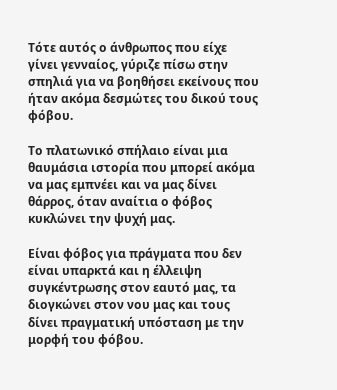Τότε αυτός ο άνθρωπος που είχε γίνει γενναίος, γύριζε πίσω στην σπηλιά για να βοηθήσει εκείνους που ήταν ακόμα δεσμώτες του δικού τους φόβου.

Το πλατωνικό σπήλαιο είναι μια θαυμάσια ιστορία που μπορεί ακόμα να μας εμπνέει και να μας δίνει θάρρος, όταν αναίτια ο φόβος κυκλώνει την ψυχή μας.

Είναι φόβος για πράγματα που δεν είναι υπαρκτά και η έλλειψη συγκέντρωσης στον εαυτό μας, τα διογκώνει στον νου μας και τους δίνει πραγματική υπόσταση με την μορφή του φόβου.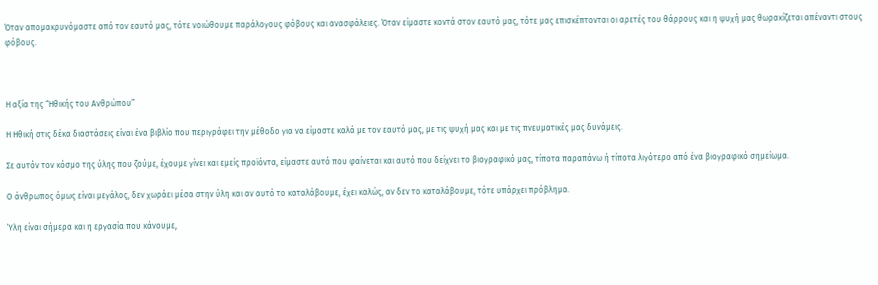Όταν απομακρυνόμαστε από τον εαυτό μας, τότε νοιώθουμε παράλογους φόβους και ανασφάλειες. Όταν είμαστε κοντά στον εαυτό μας, τότε μας επισκέπτονται οι αρετές του θάρρους και η ψυχή μας θωρακίζεται απέναντι στους φόβους.



Η αξία της “Ηθικής του Ανθρώπου”

Η Ηθική στις δέκα διαστάσεις είναι ένα βιβλίο που περιγράφει την μέθοδο για να είμαστε καλά με τον εαυτό μας, με τις ψυχή μας και με τις πνευματικές μας δυνάμεις.

Σε αυτόν τον κόσμο της ύλης που ζούμε, έχουμε γίνει και εμείς προϊόντα, είμαστε αυτό που φαίνεται και αυτό που δείχνει το βιογραφικό μας, τίποτα παραπάνω ή τίποτα λιγότερο από ένα βιογραφικό σημείωμα.

Ο άνθρωπος όμως είναι μεγάλος, δεν χωράει μέσα στην ύλη και αν αυτό το καταλάβουμε, έχει καλώς, αν δεν το καταλάβουμε, τότε υπάρχει πρόβλημα.

Ύλη είναι σήμερα και η εργασία που κάνουμε,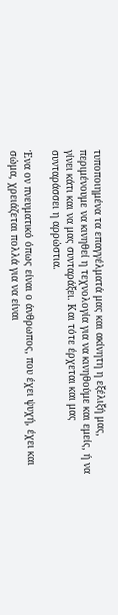τυποποιημένα τα επαγγέλματά μας και ακίνητη η εξέλιξή μας, περιμένουμε να κινηθεί η τεχνολογία για να κινηθούμε και εμείς, ή να γίνει κάτι και να μας συνταράξει. Και τότε έρχεται και μας συνταράσσει η αρρώστια.

Ένα ον πνευματικό όπως είναι ο άνθρωπος, που έχει ψυχή, έχει και σώμα, χρειάζεται πολλά για να είναι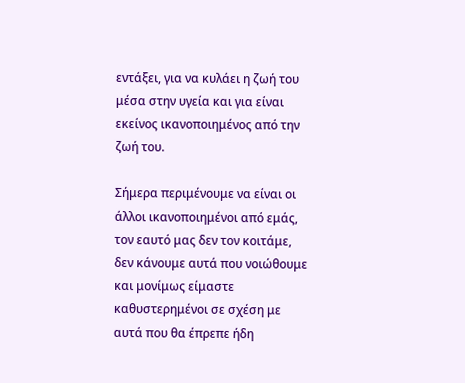εντάξει, για να κυλάει η ζωή του μέσα στην υγεία και για είναι εκείνος ικανοποιημένος από την ζωή του.

Σήμερα περιμένουμε να είναι οι άλλοι ικανοποιημένοι από εμάς, τον εαυτό μας δεν τον κοιτάμε, δεν κάνουμε αυτά που νοιώθουμε και μονίμως είμαστε καθυστερημένοι σε σχέση με αυτά που θα έπρεπε ήδη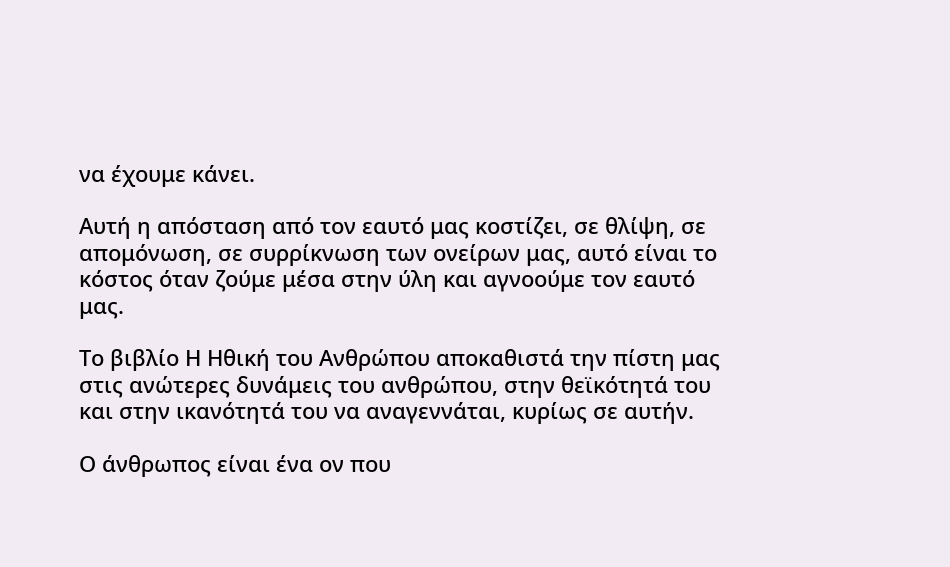να έχουμε κάνει.

Αυτή η απόσταση από τον εαυτό μας κοστίζει, σε θλίψη, σε απομόνωση, σε συρρίκνωση των ονείρων μας, αυτό είναι το κόστος όταν ζούμε μέσα στην ύλη και αγνοούμε τον εαυτό μας.

Το βιβλίο Η Ηθική του Ανθρώπου αποκαθιστά την πίστη μας στις ανώτερες δυνάμεις του ανθρώπου, στην θεϊκότητά του και στην ικανότητά του να αναγεννάται, κυρίως σε αυτήν.

Ο άνθρωπος είναι ένα ον που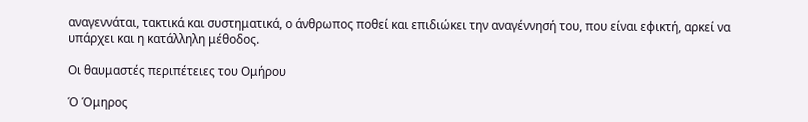αναγεννάται, τακτικά και συστηματικά, ο άνθρωπος ποθεί και επιδιώκει την αναγέννησή του, που είναι εφικτή, αρκεί να υπάρχει και η κατάλληλη μέθοδος.

Οι θαυμαστές περιπέτειες του Ομήρου

Ό Όμηρος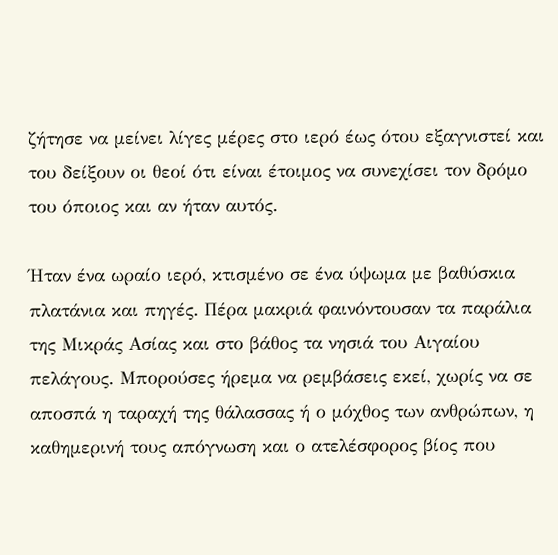ζήτησε να μείνει λίγες μέρες στο ιερό έως ότου εξαγνιστεί και του δείξουν οι θεοί ότι είναι έτοιμος να συνεχίσει τον δρόμο του όποιος και αν ήταν αυτός.

Ήταν ένα ωραίο ιερό, κτισμένο σε ένα ύψωμα με βαθύσκια πλατάνια και πηγές. Πέρα μακριά φαινόντουσαν τα παράλια της Μικράς Ασίας και στο βάθος τα νησιά του Αιγαίου πελάγους. Μπορούσες ήρεμα να ρεμβάσεις εκεί, χωρίς να σε αποσπά η ταραχή της θάλασσας ή ο μόχθος των ανθρώπων, η καθημερινή τους απόγνωση και ο ατελέσφορος βίος που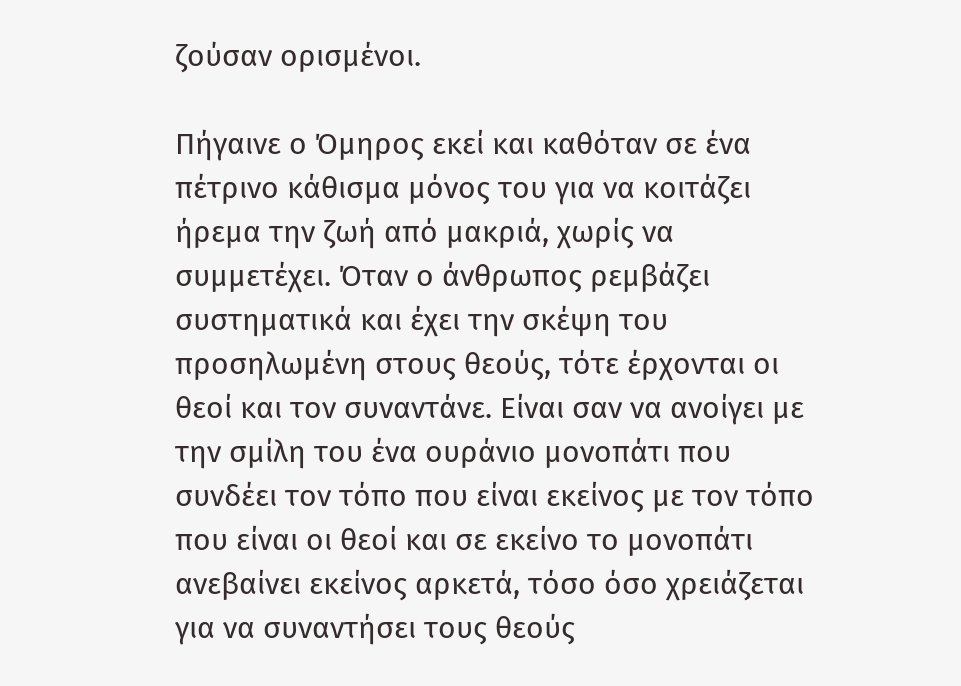ζούσαν ορισμένοι.

Πήγαινε ο Όμηρος εκεί και καθόταν σε ένα πέτρινο κάθισμα μόνος του για να κοιτάζει ήρεμα την ζωή από μακριά, χωρίς να συμμετέχει. Όταν ο άνθρωπος ρεμβάζει συστηματικά και έχει την σκέψη του προσηλωμένη στους θεούς, τότε έρχονται οι θεοί και τον συναντάνε. Είναι σαν να ανοίγει με την σμίλη του ένα ουράνιο μονοπάτι που συνδέει τον τόπο που είναι εκείνος με τον τόπο που είναι οι θεοί και σε εκείνο το μονοπάτι ανεβαίνει εκείνος αρκετά, τόσο όσο χρειάζεται για να συναντήσει τους θεούς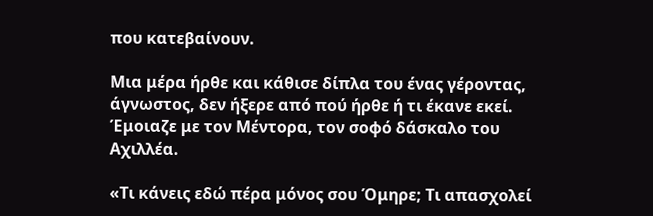που κατεβαίνουν.

Μια μέρα ήρθε και κάθισε δίπλα του ένας γέροντας, άγνωστος, δεν ήξερε από πού ήρθε ή τι έκανε εκεί. Έμοιαζε με τον Μέντορα, τον σοφό δάσκαλο του Αχιλλέα.

«Τι κάνεις εδώ πέρα μόνος σου Όμηρε; Τι απασχολεί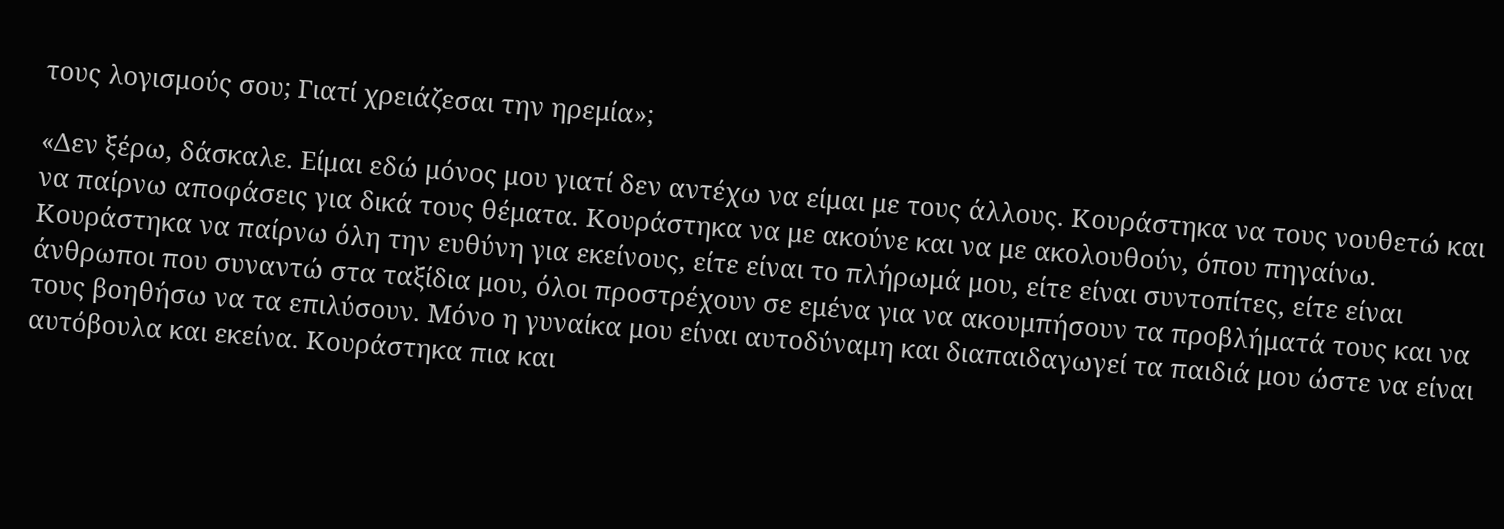τους λογισμούς σου; Γιατί χρειάζεσαι την ηρεμία»;

«Δεν ξέρω, δάσκαλε. Είμαι εδώ μόνος μου γιατί δεν αντέχω να είμαι με τους άλλους. Κουράστηκα να τους νουθετώ και να παίρνω αποφάσεις για δικά τους θέματα. Κουράστηκα να με ακούνε και να με ακολουθούν, όπου πηγαίνω. Κουράστηκα να παίρνω όλη την ευθύνη για εκείνους, είτε είναι το πλήρωμά μου, είτε είναι συντοπίτες, είτε είναι άνθρωποι που συναντώ στα ταξίδια μου, όλοι προστρέχουν σε εμένα για να ακουμπήσουν τα προβλήματά τους και να τους βοηθήσω να τα επιλύσουν. Μόνο η γυναίκα μου είναι αυτοδύναμη και διαπαιδαγωγεί τα παιδιά μου ώστε να είναι αυτόβουλα και εκείνα. Κουράστηκα πια και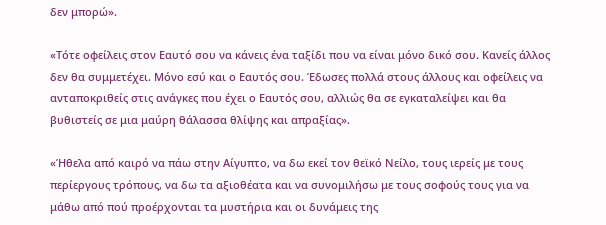δεν μπορώ».

«Τότε οφείλεις στον Εαυτό σου να κάνεις ένα ταξίδι που να είναι μόνο δικό σου. Κανείς άλλος δεν θα συμμετέχει. Μόνο εσύ και ο Εαυτός σου. Έδωσες πολλά στους άλλους και οφείλεις να ανταποκριθείς στις ανάγκες που έχει ο Εαυτός σου, αλλιώς θα σε εγκαταλείψει και θα βυθιστείς σε μια μαύρη θάλασσα θλίψης και απραξίας».

«Ήθελα από καιρό να πάω στην Αίγυπτο, να δω εκεί τον θεϊκό Νείλο, τους ιερείς με τους περίεργους τρόπους, να δω τα αξιοθέατα και να συνομιλήσω με τους σοφούς τους για να μάθω από πού προέρχονται τα μυστήρια και οι δυνάμεις της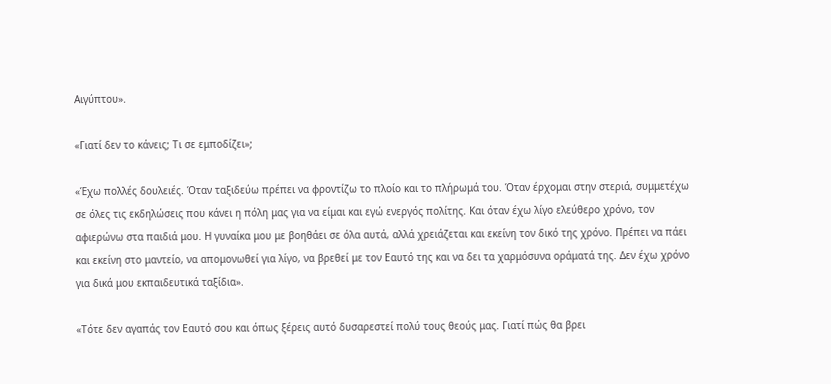Αιγύπτου».

«Γιατί δεν το κάνεις; Τι σε εμποδίζει»;

«Έχω πολλές δουλειές. Όταν ταξιδεύω πρέπει να φροντίζω το πλοίο και το πλήρωμά του. Όταν έρχομαι στην στεριά, συμμετέχω σε όλες τις εκδηλώσεις που κάνει η πόλη μας για να είμαι και εγώ ενεργός πολίτης. Και όταν έχω λίγο ελεύθερο χρόνο, τον αφιερώνω στα παιδιά μου. Η γυναίκα μου με βοηθάει σε όλα αυτά, αλλά χρειάζεται και εκείνη τον δικό της χρόνο. Πρέπει να πάει και εκείνη στο μαντείο, να απομονωθεί για λίγο, να βρεθεί με τον Εαυτό της και να δει τα χαρμόσυνα οράματά της. Δεν έχω χρόνο για δικά μου εκπαιδευτικά ταξίδια».

«Τότε δεν αγαπάς τον Εαυτό σου και όπως ξέρεις αυτό δυσαρεστεί πολύ τους θεούς μας. Γιατί πώς θα βρει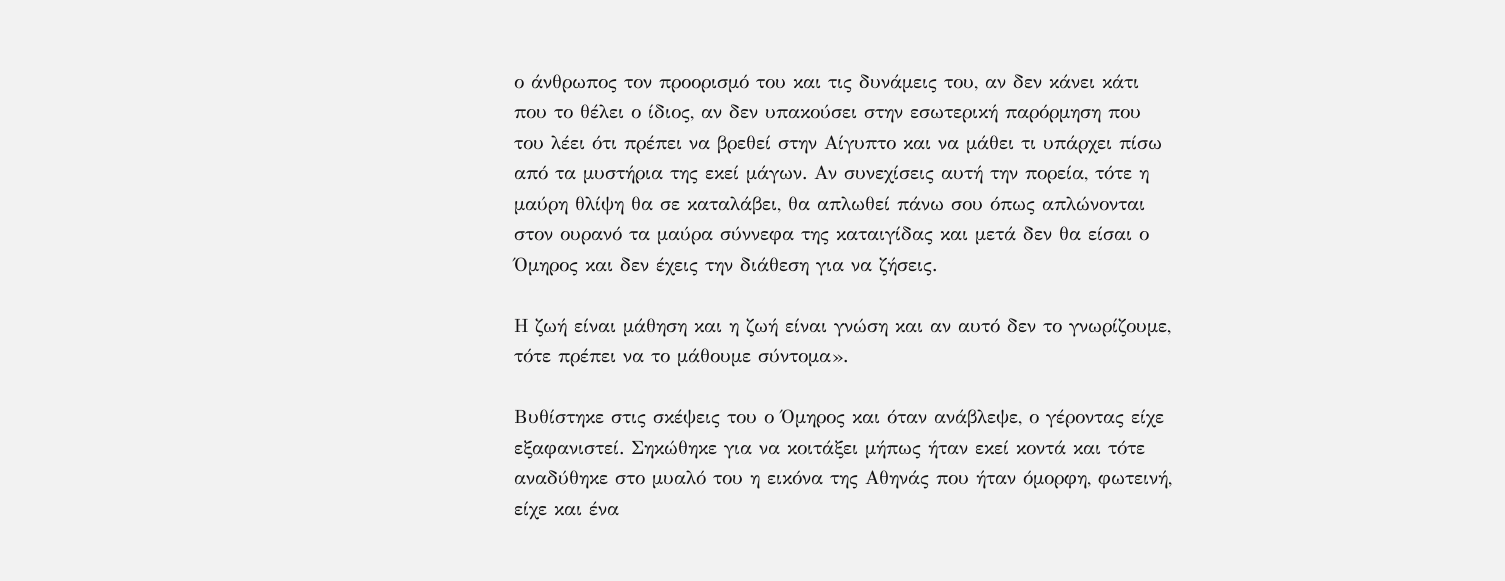ο άνθρωπος τον προορισμό του και τις δυνάμεις του, αν δεν κάνει κάτι που το θέλει ο ίδιος, αν δεν υπακούσει στην εσωτερική παρόρμηση που του λέει ότι πρέπει να βρεθεί στην Αίγυπτο και να μάθει τι υπάρχει πίσω από τα μυστήρια της εκεί μάγων. Αν συνεχίσεις αυτή την πορεία, τότε η μαύρη θλίψη θα σε καταλάβει, θα απλωθεί πάνω σου όπως απλώνονται στον ουρανό τα μαύρα σύννεφα της καταιγίδας και μετά δεν θα είσαι ο Όμηρος και δεν έχεις την διάθεση για να ζήσεις.

Η ζωή είναι μάθηση και η ζωή είναι γνώση και αν αυτό δεν το γνωρίζουμε, τότε πρέπει να το μάθουμε σύντομα».

Βυθίστηκε στις σκέψεις του ο Όμηρος και όταν ανάβλεψε, ο γέροντας είχε εξαφανιστεί. Σηκώθηκε για να κοιτάξει μήπως ήταν εκεί κοντά και τότε αναδύθηκε στο μυαλό του η εικόνα της Αθηνάς που ήταν όμορφη, φωτεινή, είχε και ένα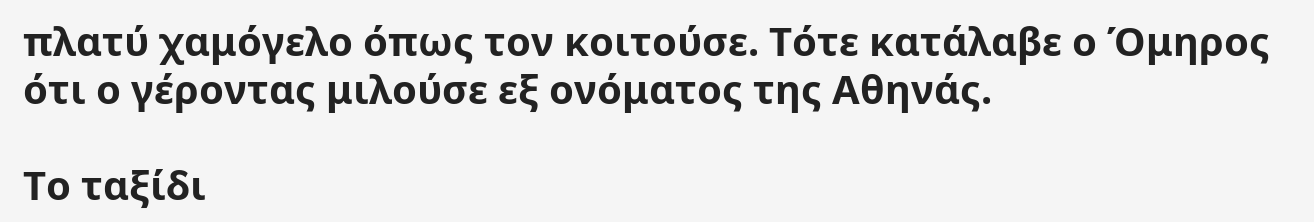πλατύ χαμόγελο όπως τον κοιτούσε. Τότε κατάλαβε ο Όμηρος ότι ο γέροντας μιλούσε εξ ονόματος της Αθηνάς.

Το ταξίδι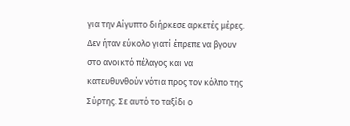για την Αίγυπτο διήρκεσε αρκετές μέρες. Δεν ήταν εύκολο γιατί έπρεπε να βγουν στο ανοικτό πέλαγος και να κατευθυνθούν νότια προς τον κόλπο της Σύρτης. Σε αυτό το ταξίδι ο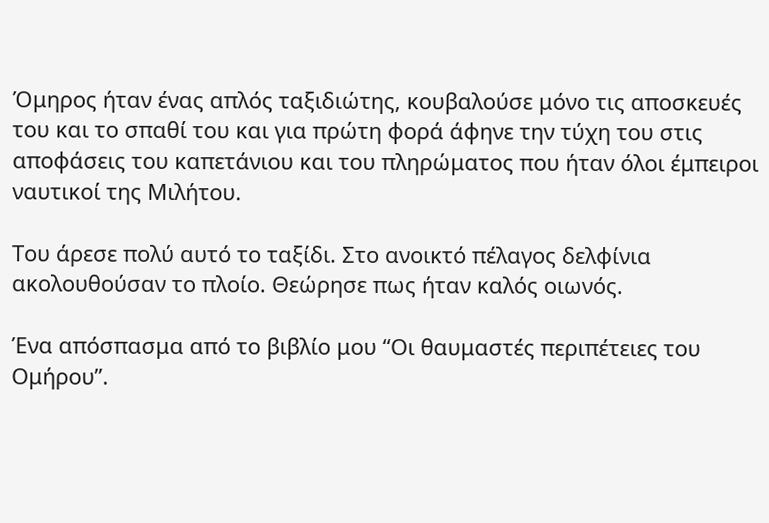Όμηρος ήταν ένας απλός ταξιδιώτης, κουβαλούσε μόνο τις αποσκευές του και το σπαθί του και για πρώτη φορά άφηνε την τύχη του στις αποφάσεις του καπετάνιου και του πληρώματος που ήταν όλοι έμπειροι ναυτικοί της Μιλήτου.

Του άρεσε πολύ αυτό το ταξίδι. Στο ανοικτό πέλαγος δελφίνια ακολουθούσαν το πλοίο. Θεώρησε πως ήταν καλός οιωνός.

Ένα απόσπασμα από το βιβλίο μου “Οι θαυμαστές περιπέτειες του Ομήρου”.